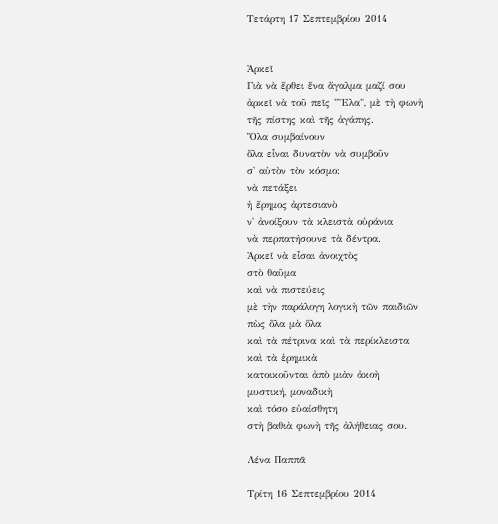Τετάρτη 17 Σεπτεμβρίου 2014


Ἀρκεῖ
Γιὰ νὰ ἔρθει ἕνα ἄγαλμα μαζί σου
ἀρκεῖ νὰ τοῦ πεῖς "Ἔλα", μὲ τὴ φωνὴ
τῆς πίστης καὶ τῆς ἀγάπης.
Ὅλα συμβαίνουν
ὅλα εἶναι δυνατὸν νὰ συμβοῦν
σ' αὐτὸν τὸν κόσμο:
νὰ πετάξει
ἡ ἔρημος ἀρτεσιανὸ
ν' ἀνοίξουν τὰ κλειστὰ οὐράνια
νὰ περπατήσουνε τὰ δέντρα.
Ἀρκεῖ νὰ εἶσαι ἀνοιχτὸς
στὸ θαῦμα
καὶ νὰ πιστεύεις
μὲ τὴν παράλογη λογικὴ τῶν παιδιῶν
πὼς ὅλα μὰ ὅλα
καὶ τὰ πέτρινα καὶ τὰ περίκλειστα
καὶ τὰ ἐρημικὰ
κατοικοῦνται ἀπὸ μιὰν ἀκοὴ
μυστική, μοναδικὴ
καὶ τόσο εὐαίσθητη
στὴ βαθιὰ φωνὴ τῆς ἀλήθειας σου.

Λένα Παππᾶ

Τρίτη 16 Σεπτεμβρίου 2014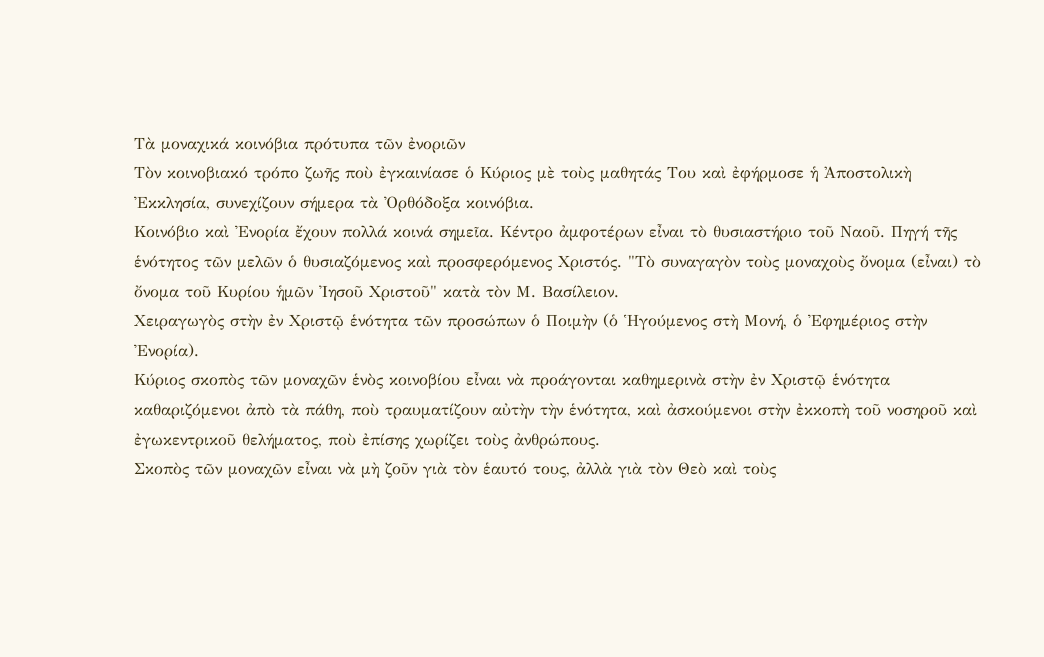Τὰ μοναχικά κοινόβια πρότυπα τῶν ἐνοριῶν
Τὸν κοινοβιακό τρόπο ζωῆς ποὺ ἐγκαινίασε ὁ Κύριος μὲ τοὺς μαθητάς Του καὶ ἐφήρμοσε ἡ Ἀποστολικὴ Ἐκκλησία, συνεχίζουν σήμερα τὰ Ὀρθόδοξα κοινόβια.
Κοινόβιο καὶ Ἐνορία ἔχουν πολλά κοινά σημεῖα. Κέντρο ἀμφοτέρων εἶναι τὸ θυσιαστήριο τοῦ Ναοῦ. Πηγή τῆς ἑνότητος τῶν μελῶν ὁ θυσιαζόμενος καὶ προσφερόμενος Χριστός. "Τὸ συναγαγὸν τοὺς μοναχοὺς ὄνομα (εἶναι) τὸ ὄνομα τοῦ Κυρίου ἡμῶν Ἰησοῦ Χριστοῦ" κατὰ τὸν Μ. Βασίλειον.
Χειραγωγὸς στὴν ἐν Χριστῷ ἑνότητα τῶν προσώπων ὁ Ποιμὴν (ὁ Ἡγούμενος στὴ Μονή, ὁ Ἐφημέριος στὴν Ἐνορία).
Κύριος σκοπὸς τῶν μοναχῶν ἑνὸς κοινοβίου εἶναι νὰ προάγονται καθημερινὰ στὴν ἐν Χριστῷ ἑνότητα καθαριζόμενοι ἀπὸ τὰ πάθη, ποὺ τραυματίζουν αὐτὴν τὴν ἑνότητα, καὶ ἀσκούμενοι στὴν ἐκκοπὴ τοῦ νοσηροῦ καὶ ἐγωκεντρικοῦ θελήματος, ποὺ ἐπίσης χωρίζει τοὺς ἀνθρώπους.
Σκοπὸς τῶν μοναχῶν εἶναι νὰ μὴ ζοῦν γιὰ τὸν ἑαυτό τους, ἀλλὰ γιὰ τὸν Θεὸ καὶ τοὺς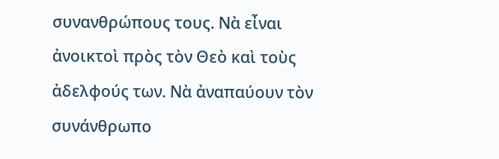συνανθρώπους τους. Νὰ εἶναι ἀνοικτοὶ πρὸς τὸν Θεὸ καὶ τοὺς ἀδελφούς των. Νὰ ἀναπαύουν τὸν συνάνθρωπο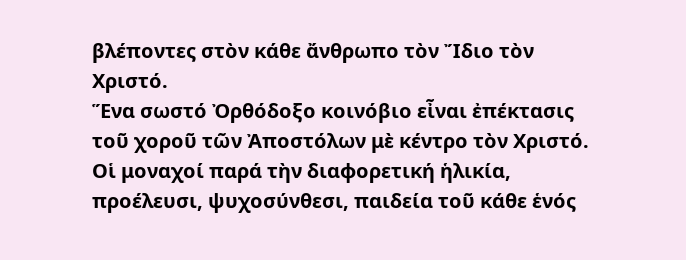βλέποντες στὸν κάθε ἄνθρωπο τὸν Ἴδιο τὸν Χριστό.
Ἕνα σωστό Ὀρθόδοξο κοινόβιο εἶναι ἐπέκτασις τοῦ χοροῦ τῶν Ἀποστόλων μὲ κέντρο τὸν Χριστό.
Οἱ μοναχοί παρά τὴν διαφορετική ἡλικία, προέλευσι, ψυχοσύνθεσι, παιδεία τοῦ κάθε ἑνός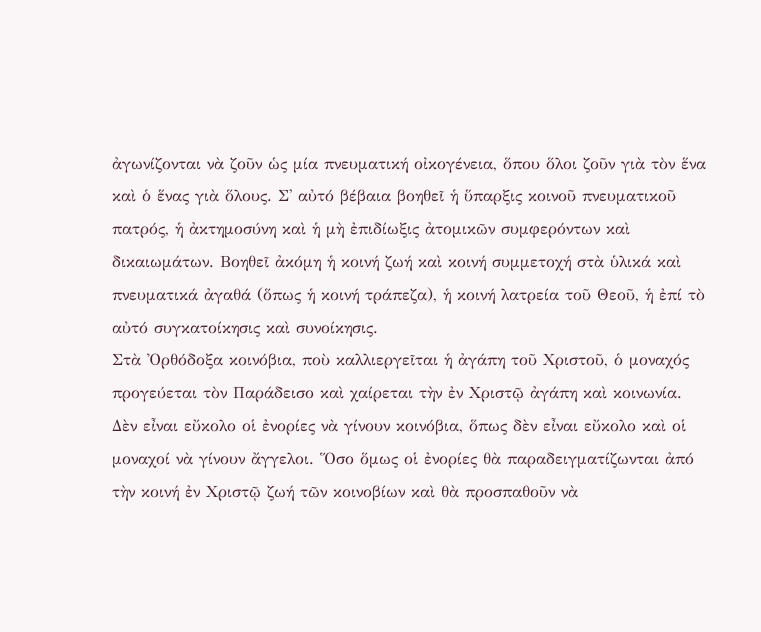ἀγωνίζονται νὰ ζοῦν ὡς μία πνευματική οἰκογένεια, ὅπου ὅλοι ζοῦν γιὰ τὸν ἕνα καὶ ὁ ἕνας γιὰ ὅλους. Σ' αὐτό βέβαια βοηθεῖ ἡ ὕπαρξις κοινοῦ πνευματικοῦ πατρός, ἡ ἀκτημοσύνη καὶ ἡ μὴ ἐπιδίωξις ἀτομικῶν συμφερόντων καὶ δικαιωμάτων. Βοηθεῖ ἀκόμη ἡ κοινή ζωή καὶ κοινή συμμετοχή στὰ ὑλικά καὶ πνευματικά ἀγαθά (ὅπως ἡ κοινή τράπεζα), ἡ κοινή λατρεία τοῦ Θεοῦ, ἡ ἐπί τὸ αὐτό συγκατοίκησις καὶ συνοίκησις.
Στὰ Ὀρθόδοξα κοινόβια, ποὺ καλλιεργεῖται ἡ ἀγάπη τοῦ Χριστοῦ, ὁ μοναχός προγεύεται τὸν Παράδεισο καὶ χαίρεται τὴν ἐν Χριστῷ ἀγάπη καὶ κοινωνία.
Δὲν εἶναι εὔκολο οἱ ἐνορίες νὰ γίνουν κοινόβια, ὅπως δὲν εἶναι εὔκολο καὶ οἱ μοναχοί νὰ γίνουν ἄγγελοι. Ὅσο ὅμως οἱ ἐνορίες θὰ παραδειγματίζωνται ἀπό τὴν κοινή ἐν Χριστῷ ζωή τῶν κοινοβίων καὶ θὰ προσπαθοῦν νὰ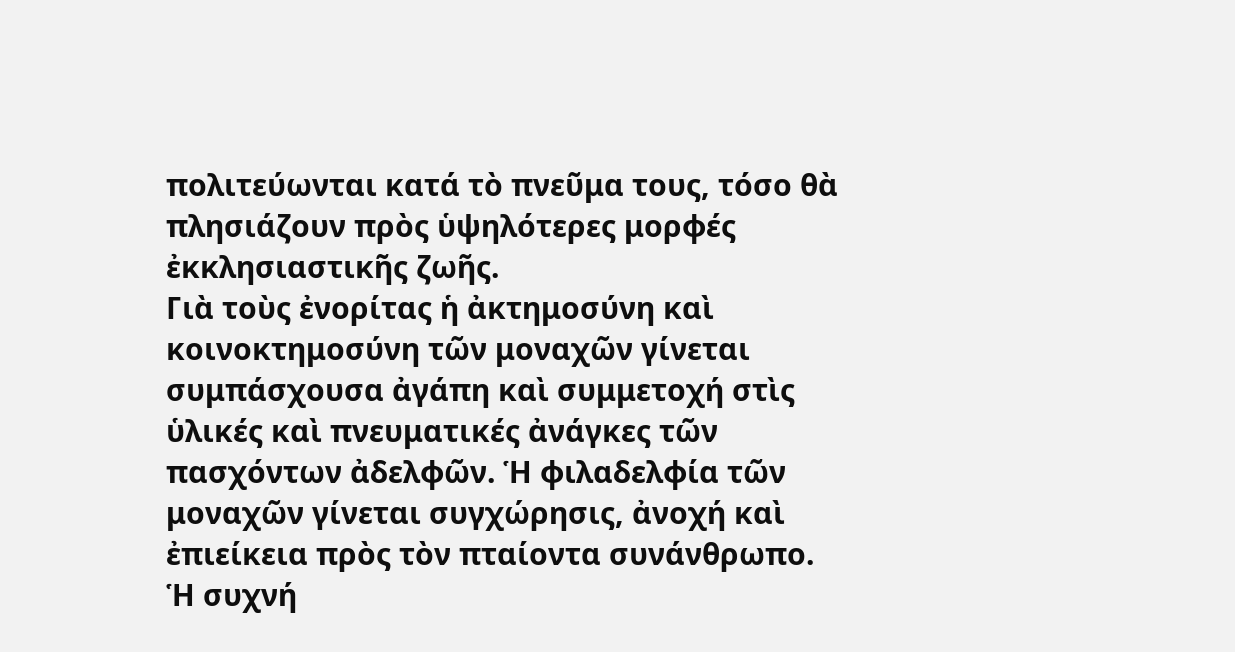πολιτεύωνται κατά τὸ πνεῦμα τους, τόσο θὰ πλησιάζουν πρὸς ὑψηλότερες μορφές ἐκκλησιαστικῆς ζωῆς.
Γιὰ τοὺς ἐνορίτας ἡ ἀκτημοσύνη καὶ κοινοκτημοσύνη τῶν μοναχῶν γίνεται συμπάσχουσα ἀγάπη καὶ συμμετοχή στὶς ὑλικές καὶ πνευματικές ἀνάγκες τῶν πασχόντων ἀδελφῶν. Ἡ φιλαδελφία τῶν μοναχῶν γίνεται συγχώρησις, ἀνοχή καὶ ἐπιείκεια πρὸς τὸν πταίοντα συνάνθρωπο. Ἡ συχνή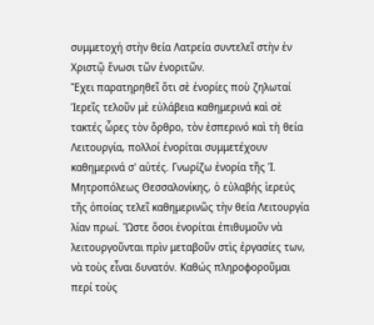συμμετοχή στὴν θεία Λατρεία συντελεῖ στὴν ἐν Χριστῷ ἕνωσι τῶν ἐνοριτῶν.
Ἔχει παρατηρηθεῖ ὅτι σὲ ἐνορίες ποὺ ζηλωταί Ἱερεῖς τελοῦν μὲ εὐλάβεια καθημερινά καὶ σὲ τακτές ὧρες τὸν ὄρθρο, τὸν ἑσπερινό καὶ τὴ θεία Λειτουργία, πολλοί ἐνορίται συμμετέχουν καθημερινά σ' αὐτές. Γνωρίζω ἐνορία τῆς Ἱ. Μητροπόλεως Θεσσαλονίκης, ὁ εὐλαβής ἱερεύς τῆς ὁποίας τελεῖ καθημερινῶς τὴν θεία Λειτουργία λίαν πρωί. Ὥστε ὅσοι ἐνορίται ἐπιθυμοῦν νὰ λειτουργοῦνται πρὶν μεταβοῦν στὶς ἐργασίες των, νὰ τοὺς εἶναι δυνατόν. Καθώς πληροφοροῦμαι περί τοὺς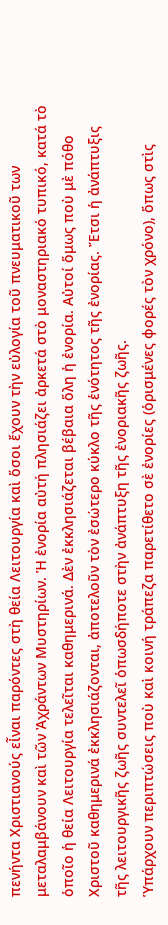πενήντα Χριστιανούς εἶναι παρόντες στὴ θεία Λειτουργία καὶ ὅσοι ἔχουν τὴν εὐλογία τοῦ πνευματικοῦ των μεταλαμβάνουν καὶ τῶν Ἀχράντων Μυστηρίων. Ἡ ἐνορία αὐτή πλησιάζει ἀρκετά στὸ μοναστηριακό τυπικό, κατά τὸ ὁποῖο ἡ θεία Λειτουργία τελεῖται καθημερινά. Δὲν ἐκκλησιάζεται βέβαια ὅλη ἡ ἐνορία. Αὐτοί ὅμως ποὺ μὲ πόθο Χριστοῦ καθημερινά ἐκκλησιάζονται, ἀποτελοῦν τὸν ἐσώτερο κύκλο τῆς ἑνότητος τῆς ἐνορίας. Ἔτσι ἡ ἀνάπτυξις τῆς λειτουργικῆς ζωῆς συντελεῖ ὁπωσδήποτε στὴν ἀνάπτυξη τῆς ἐνοριακῆς ζωῆς.
Ὑπάρχουν περιπτώσεις ποὺ καὶ κοινή τράπεζα παρετίθετο σὲ ἐνορίες (ὁρισμένες φορές τὸν χρόνο), ὅπως στὶς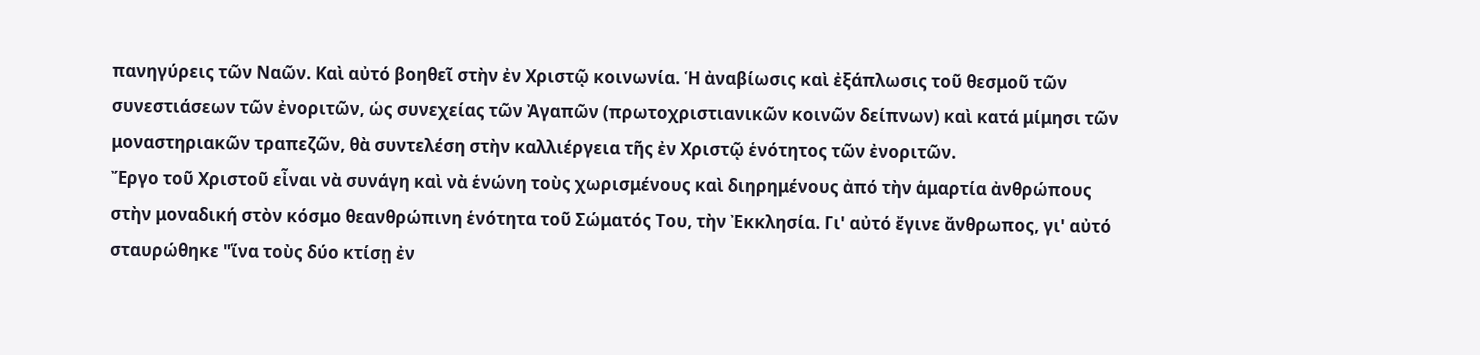πανηγύρεις τῶν Ναῶν. Καὶ αὐτό βοηθεῖ στὴν ἐν Χριστῷ κοινωνία. Ἡ ἀναβίωσις καὶ ἐξάπλωσις τοῦ θεσμοῦ τῶν συνεστιάσεων τῶν ἐνοριτῶν, ὡς συνεχείας τῶν Ἀγαπῶν (πρωτοχριστιανικῶν κοινῶν δείπνων) καὶ κατά μίμησι τῶν μοναστηριακῶν τραπεζῶν, θὰ συντελέση στὴν καλλιέργεια τῆς ἐν Χριστῷ ἑνότητος τῶν ἐνοριτῶν.
Ἔργο τοῦ Χριστοῦ εἶναι νὰ συνάγη καὶ νὰ ἑνώνη τοὺς χωρισμένους καὶ διηρημένους ἀπό τὴν ἁμαρτία ἀνθρώπους στὴν μοναδική στὸν κόσμο θεανθρώπινη ἑνότητα τοῦ Σώματός Του, τὴν Ἐκκλησία. Γι' αὐτό ἔγινε ἄνθρωπος, γι' αὐτό σταυρώθηκε "ἵνα τοὺς δύο κτίσῃ ἐν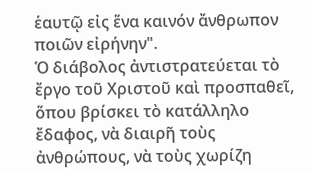ἑαυτῷ εἰς ἕνα καινόν ἄνθρωπον ποιῶν εἰρήνην".
Ὁ διάβολος ἀντιστρατεύεται τὸ ἔργο τοῦ Χριστοῦ καὶ προσπαθεῖ, ὅπου βρίσκει τὸ κατάλληλο ἔδαφος, νὰ διαιρῆ τοὺς ἀνθρώπους, νὰ τοὺς χωρίζη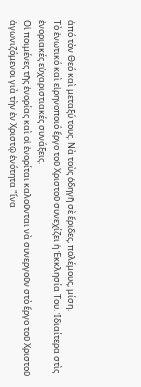ἀπό τὸν Θεό καὶ μεταξύ τους. Νὰ τοὺς ὁδηγῆ σὲ ἔριδες, πολέμους, μίση.
Τὸ ἑνωτικό καὶ εἰρηνοποιό ἔργο τοῦ Χριστοῦ συνεχίζει ἡ Ἐκκλησία Του. Ἰδιαίτερα στὶς ἐνοριακές εὐχαριστιακές συνάξεις.
Οἱ ποιμένες τῆς ἐνορίας καὶ οἱ ἐνορίται καλοῦνται νὰ συνεργοῦν στὸ ἔργο τοῦ Χριστοῦ ἀγωνιζόμενοι γιὰ τὴν ἐν Χριστῷ ἑνότητα "ἵνα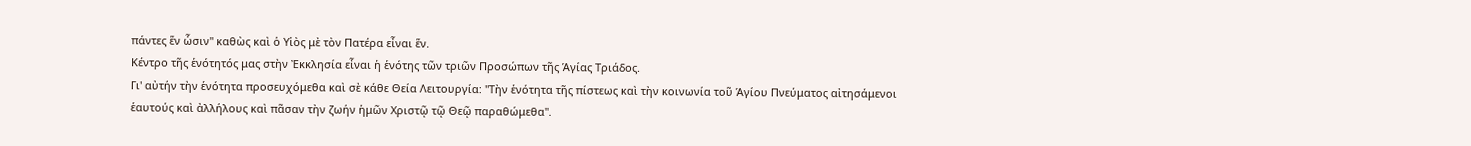πάντες ἕν ὧσιν" καθὼς καὶ ὁ Υἱὸς μὲ τὸν Πατέρα εἶναι ἕν.
Κέντρο τῆς ἑνότητός μας στὴν Ἐκκλησία εἶναι ἡ ἑνότης τῶν τριῶν Προσώπων τῆς Ἁγίας Τριάδος.
Γι' αὐτήν τὴν ἑνότητα προσευχόμεθα καὶ σὲ κάθε Θεία Λειτουργία: "Τὴν ἑνότητα τῆς πίστεως καὶ τὴν κοινωνία τοῦ Ἁγίου Πνεύματος αἰτησάμενοι ἑαυτούς καὶ ἀλλήλους καὶ πᾶσαν τὴν ζωήν ἡμῶν Χριστῷ τῷ Θεῷ παραθώμεθα".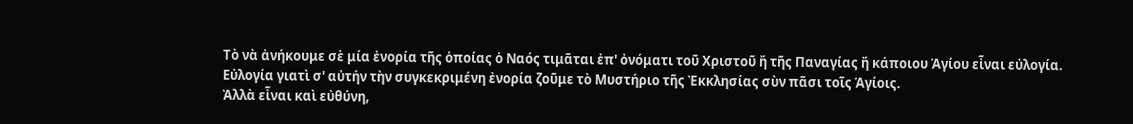Τὸ νὰ ἀνήκουμε σὲ μία ἐνορία τῆς ὁποίας ὁ Ναός τιμᾶται ἐπ' ὀνόματι τοῦ Χριστοῦ ἤ τῆς Παναγίας ἤ κάποιου Ἁγίου εἶναι εὐλογία. Εὐλογία γιατὶ σ' αὐτήν τὴν συγκεκριμένη ἐνορία ζοῦμε τὸ Μυστήριο τῆς Ἐκκλησίας σὺν πᾶσι τοῖς Ἁγίοις.
Ἀλλὰ εἶναι καὶ εὐθύνη,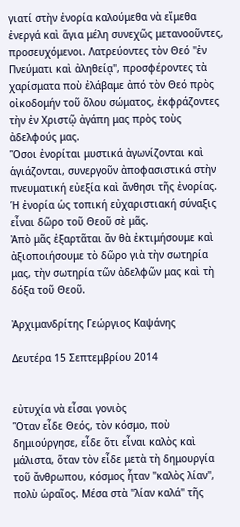γιατί στὴν ἐνορία καλούμεθα νὰ εἴμεθα ἐνεργά καὶ ἅγια μέλη συνεχῶς μετανοοῦντες, προσευχόμενοι. Λατρεύοντες τὸν Θεό "ἐν Πνεύματι καὶ ἀληθείᾳ", προσφέροντες τὰ χαρίσματα ποὺ ἐλάβαμε ἀπό τὸν Θεό πρὸς οἰκοδομήν τοῦ ὅλου σώματος, ἐκφράζοντες τὴν ἐν Χριστῷ ἀγάπη μας πρὸς τοὺς ἀδελφούς μας.
Ὅσοι ἐνορίται μυστικά ἀγωνίζονται καὶ ἁγιάζονται, συνεργοῦν ἀποφασιστικά στὴν πνευματική εὐεξία καὶ ἄνθησι τῆς ἐνορίας.
Ἡ ἐνορία ὡς τοπική εὐχαριστιακή σύναξις εἶναι δῶρο τοῦ Θεοῦ σὲ μᾶς.
Ἀπὸ μᾶς ἐξαρτᾶται ἄν θὰ ἐκτιμήσουμε καὶ ἀξιοποιήσουμε τὸ δῶρο γιὰ τὴν σωτηρία μας, τὴν σωτηρία τῶν ἀδελφῶν μας καὶ τὴ δόξα τοῦ Θεοῦ.

Ἀρχιμανδρίτης Γεώργιος Καψάνης

Δευτέρα 15 Σεπτεμβρίου 2014


εὐτυχία νὰ εἶσαι γονιὸς
Ὅταν εἶδε Θεός, τὸν κόσμο, ποὺ δημιούργησε, εἶδε ὅτι εἶναι καλὸς καὶ μάλιστα, ὅταν τὸν εἶδε μετὰ τὴ δημουργία τοῦ ἄνθρωπου, κόσμος ἦταν "καλὸς λίαν", πολὺ ὡραῖος. Μέσα στὰ "λίαν καλά" τῆς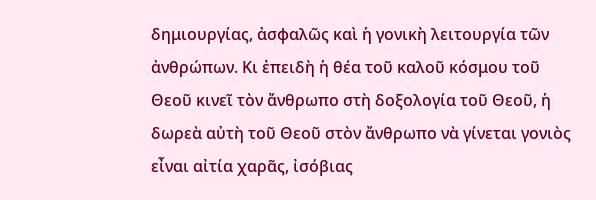δημιουργίας, ἀσφαλῶς καὶ ἡ γονικὴ λειτουργία τῶν ἀνθρώπων. Κι ἐπειδὴ ἡ θέα τοῦ καλοῦ κόσμου τοῦ Θεοῦ κινεῖ τὸν ἄνθρωπο στὴ δοξολογία τοῦ Θεοῦ, ἡ δωρεὰ αὐτὴ τοῦ Θεοῦ στὸν ἄνθρωπο νὰ γίνεται γονιὸς εἶναι αἰτία χαρᾶς, ἰσόβιας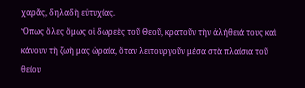χαρᾶς, δηλαδὴ εὐτυχίας.
Ὅπως ὅλες ὅμως οἱ δωρεὲς τοῦ Θεοῦ, κρατοῦν τὴν ἀλήθειά τους καὶ κάνουν τὴ ζωὴ μας ὡραία, ὅταν λειτουργοῦν μέσα στὰ πλαίσια τοῦ θείου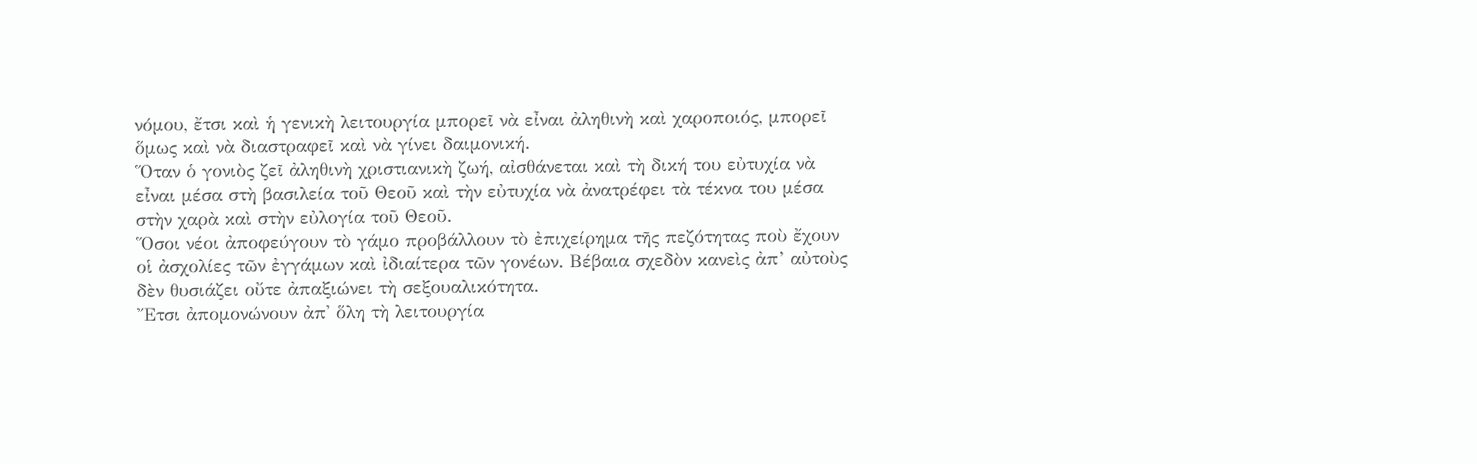νόμου, ἔτσι καὶ ἡ γενικὴ λειτουργία μπορεῖ νὰ εἶναι ἀληθινὴ καὶ χαροποιός, μπορεῖ ὅμως καὶ νὰ διαστραφεῖ καὶ νὰ γίνει δαιμονική.
Ὅταν ὁ γονιὸς ζεῖ ἀληθινὴ χριστιανικὴ ζωή, αἰσθάνεται καὶ τὴ δική του εὐτυχία νὰ εἶναι μέσα στὴ βασιλεία τοῦ Θεοῦ καὶ τὴν εὐτυχία νὰ ἀνατρέφει τὰ τέκνα του μέσα στὴν χαρὰ καὶ στὴν εὐλογία τοῦ Θεοῦ.
Ὅσοι νέοι ἀποφεύγουν τὸ γάμο προβάλλουν τὸ ἐπιχείρημα τῆς πεζότητας ποὺ ἔχουν οἱ ἀσχολίες τῶν ἐγγάμων καὶ ἰδιαίτερα τῶν γονέων. Βέβαια σχεδὸν κανεὶς ἀπ’ αὐτοὺς δὲν θυσιάζει οὔτε ἀπαξιώνει τὴ σεξουαλικότητα.
Ἔτσι ἀπομονώνουν ἀπ' ὅλη τὴ λειτουργία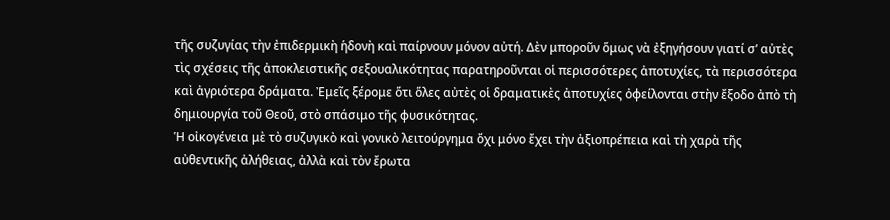τῆς συζυγίας τὴν ἐπιδερμικὴ ἡδονὴ καὶ παίρνουν μόνον αὐτή. Δὲν μποροῦν ὅμως νὰ ἐξηγήσουν γιατί σ’ αὐτὲς τὶς σχέσεις τῆς ἀποκλειστικῆς σεξουαλικότητας παρατηροῦνται οἱ περισσότερες ἀποτυχίες, τὰ περισσότερα καὶ ἀγριότερα δράματα. Ἐμεῖς ξέρομε ὅτι ὅλες αὐτὲς οἱ δραματικὲς ἀποτυχίες ὀφείλονται στὴν ἔξοδο ἀπὸ τὴ δημιουργία τοῦ Θεοῦ, στὸ σπάσιμο τῆς φυσικότητας.
Ἡ οἰκογένεια μὲ τὸ συζυγικὸ καὶ γονικὸ λειτούργημα ὄχι μόνο ἔχει τὴν ἀξιοπρέπεια καὶ τὴ χαρὰ τῆς αὐθεντικῆς ἀλήθειας, ἀλλὰ καὶ τὸν ἔρωτα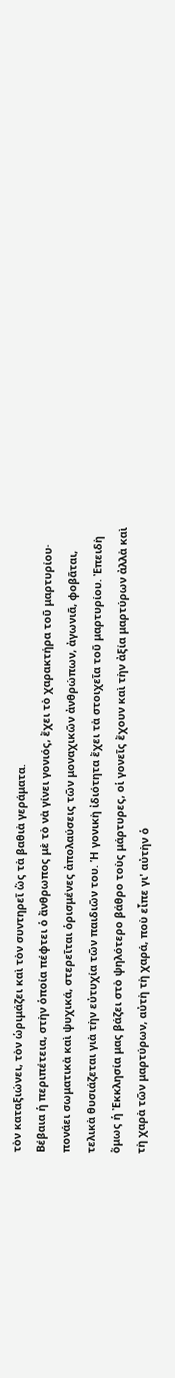τὸν καταξιώνει, τὸν ὡριμάζει καὶ τὸν συντηρεῖ ὥς τὰ βαθιὰ γεράματα.
Βέβαια ἡ περιπέτεια, στὴν ὁποία πέφτει ὁ ἄνθρωπος μὲ τὸ νὰ γίνει γονιός, ἔχει τὸ χαρακτήρα τοῦ μαρτυρίου· πονάει σωματικὰ καὶ ψυχικά, στερεῖται ὁρισμένες ἀπολαύσεις τῶν μοναχικῶν ἀνθρώπων, ἀγωνιᾶ, φοβᾶται, τελικὰ θυσιάζεται γιὰ τὴν εὐτυχία τῶν παιδιῶν του. Ἡ γονικὴ ἰδιότητα ἔχει τὰ στοιχεῖα τοῦ μαρτυρίου. Ἐπειδὴ ὅμως ἡ Ἐκκλησία μας βάζει στὸ ψηλότερο βάθρο τοὺς μάρτυρες, οἱ γονεῖς ἔχουν καὶ τὴν ἀξία μαρτύρων ἀλλὰ καὶ τὴ χαρὰ τῶν μαρτύρων, αὐτὴ τὴ χαρά, ποὺ εἶπε γι' αὐτὴν ὁ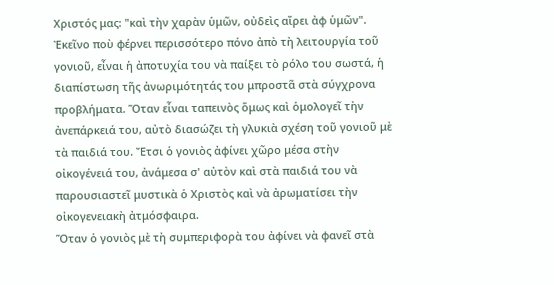Χριστός μας: "καὶ τὴν χαρὰν ὑμῶν, οὐδεὶς αἴρει ἀφ ὑμῶν".
Ἐκεῖνο ποὺ φέρνει περισσότερο πόνο ἀπὸ τὴ λειτουργία τοῦ γονιοῦ, εἶναι ἡ ἀποτυχία του νὰ παίξει τὸ ρόλο του σωστά, ἡ διαπίστωση τῆς ἀνωριμότητάς του μπροστᾶ στὰ σύγχρονα προβλήματα. Ὅταν εἶναι ταπεινὸς ὅμως καὶ ὁμολογεῖ τὴν ἀνεπάρκειά του, αὐτὸ διασώζει τὴ γλυκιὰ σχέση τοῦ γονιοῦ μὲ τὰ παιδιά του. Ἔτσι ὁ γονιὸς ἀφίνει χῶρο μέσα στὴν οἰκογένειά του, ἀνάμεσα σ' αὐτὸν καὶ στὰ παιδιά του νὰ παρουσιαστεῖ μυστικὰ ὁ Χριστὸς καὶ νὰ ἀρωματίσει τὴν οἰκογενειακὴ ἀτμόσφαιρα.
Ὅταν ὁ γονιὸς μὲ τὴ συμπεριφορὰ του ἀφίνει νὰ φανεῖ στὰ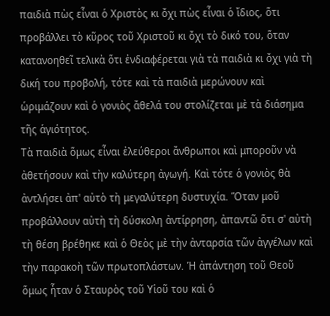παιδιὰ πὼς εἶναι ὁ Χριστὸς κι ὄχι πὼς εἶναι ὁ ἴδιος, ὅτι προβάλλει τὸ κῦρος τοῦ Χριστοῦ κι ὄχι τὸ δικό του, ὅταν κατανοηθεῖ τελικὰ ὅτι ἐνδιαφέρεται γιὰ τὰ παιδιὰ κι ὄχι γιὰ τὴ δική του προβολή, τότε καὶ τὰ παιδιὰ μερώνουν καὶ ὡριμάζουν καὶ ὁ γονιὸς ἄθελά του στολίζεται μὲ τὰ διάσημα τῆς ἁγιότητος.
Τὰ παιδιὰ ὅμως εἶναι ἐλεύθεροι ἄνθρωποι καὶ μποροῦν νὰ ἀθετήσουν καὶ τὴν καλύτερη ἀγωγή. Καὶ τότε ὁ γονιὸς θὰ ἀντλήσει ἀπ' αὐτὸ τὴ μεγαλύτερη δυστυχία. Ὅταν μοῦ προβάλλουν αὐτὴ τὴ δύσκολη ἀντίρρηση, ἀπαντῶ ὅτι σ' αὐτὴ τὴ θέση βρέθηκε καὶ ὁ Θεὸς μὲ τὴν ἀνταρσία τῶν ἀγγέλων καὶ τὴν παρακοὴ τῶν πρωτοπλάστων. Ἡ ἀπάντηση τοῦ Θεοῦ ὅμως ἦταν ὁ Σταυρὸς τοῦ Υἱοῦ του καὶ ὁ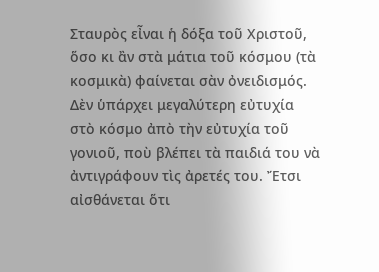Σταυρὸς εἶναι ἡ δόξα τοῦ Χριστοῦ, ὅσο κι ἂν στὰ μάτια τοῦ κόσμου (τὰ κοσμικὰ) φαίνεται σὰν ὀνειδισμός.
Δὲν ὑπάρχει μεγαλύτερη εὐτυχία στὸ κόσμο ἀπὸ τὴν εὐτυχία τοῦ γονιοῦ, ποὺ βλέπει τὰ παιδιά του νὰ ἀντιγράφουν τὶς ἀρετές του. Ἔτσι αἰσθάνεται ὅτι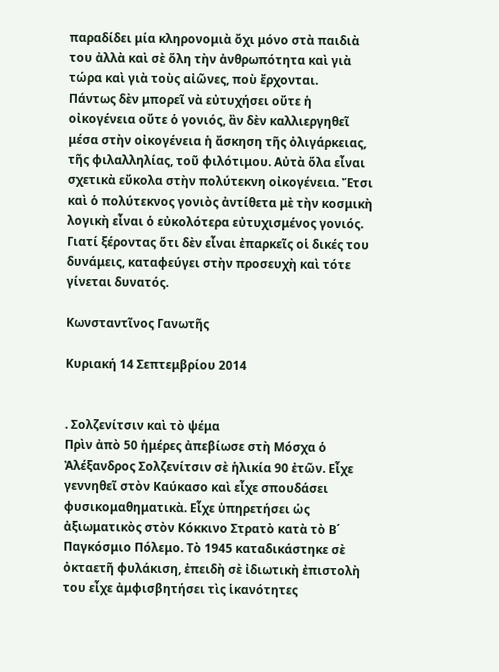παραδίδει μία κληρονομιὰ ὄχι μόνο στὰ παιδιὰ του ἀλλὰ καὶ σὲ ὅλη τὴν ἀνθρωπότητα καὶ γιὰ τώρα καὶ γιὰ τοὺς αἰῶνες, ποὺ ἔρχονται.
Πάντως δὲν μπορεῖ νὰ εὐτυχήσει οὔτε ἡ οἰκογένεια οὔτε ὁ γονιός, ἂν δὲν καλλιεργηθεῖ μέσα στὴν οἰκογένεια ἡ ἄσκηση τῆς ὀλιγάρκειας, τῆς φιλαλληλίας, τοῦ φιλότιμου. Αὐτὰ ὅλα εἶναι σχετικὰ εὔκολα στὴν πολύτεκνη οἰκογένεια. Ἔτσι καὶ ὁ πολύτεκνος γονιὸς ἀντίθετα μὲ τὴν κοσμικὴ λογικὴ εἶναι ὁ εὐκολότερα εὐτυχισμένος γονιός. Γιατί ξέροντας ὅτι δὲν εἶναι ἐπαρκεῖς οἱ δικές του δυνάμεις, καταφεύγει στὴν προσευχὴ καὶ τότε γίνεται δυνατός.

Κωνσταντῖνος Γανωτῆς

Κυριακή 14 Σεπτεμβρίου 2014


. Σολζενίτσιν καὶ τὸ ψέμα
Πρὶν ἀπὸ 50 ἡμέρες ἀπεβίωσε στὴ Μόσχα ὁ Ἀλέξανδρος Σολζενίτσιν σὲ ἡλικία 90 ἐτῶν. Εἶχε γεννηθεῖ στὸν Καύκασο καὶ εἶχε σπουδάσει φυσικομαθηματικὰ. Εἶχε ὑπηρετήσει ὡς ἀξιωματικὸς στὸν Κόκκινο Στρατὸ κατὰ τὸ Β΄ Παγκόσμιο Πόλεμο. Τὸ 1945 καταδικάστηκε σὲ ὀκταετῆ φυλάκιση, ἐπειδὴ σὲ ἰδιωτικὴ ἐπιστολὴ του εἶχε ἀμφισβητήσει τὶς ἱκανότητες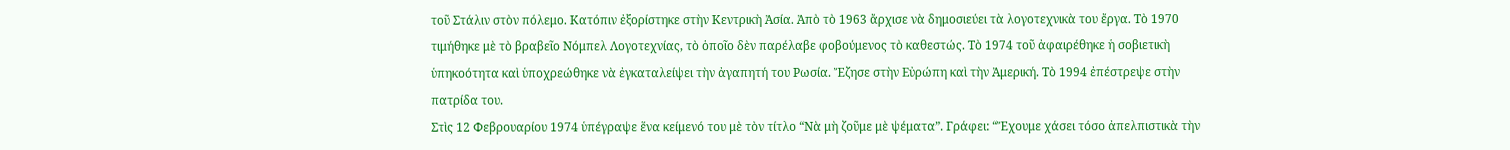τοῦ Στάλιν στὸν πόλεμο. Κατόπιν ἐξορίστηκε στὴν Κεντρικὴ Ἀσία. Ἀπὸ τὸ 1963 ἄρχισε νὰ δημοσιεύει τὰ λογοτεχνικὰ του ἔργα. Τὸ 1970 τιμήθηκε μὲ τὸ βραβεῖο Νόμπελ Λογοτεχνίας, τὸ ὁποῖο δὲν παρέλαβε φοβούμενος τὸ καθεστώς. Τὸ 1974 τοῦ ἀφαιρέθηκε ἡ σοβιετικὴ ὑπηκοότητα καὶ ὑποχρεώθηκε νὰ ἐγκαταλείψει τὴν ἀγαπητή του Ρωσία. Ἔζησε στὴν Εὐρώπη καὶ τὴν Ἀμερική. Τὸ 1994 ἐπέστρεψε στὴν πατρίδα του.
Στὶς 12 Φεβρουαρίου 1974 ὑπέγραψε ἕνα κείμενό του μὲ τὸν τίτλο “Νὰ μὴ ζοῦμε μὲ ψέματα”. Γράφει: “Ἔχουμε χάσει τόσο ἀπελπιστικὰ τὴν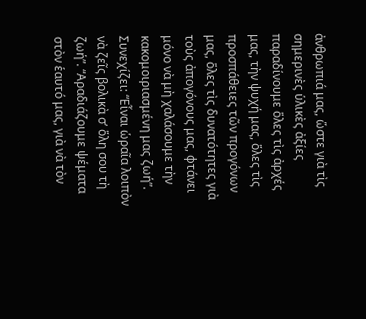ἀνθρωπιά μας, ὥστε γιὰ τὶς σημερινὲς ὑλικὲς ἀξίες παραδίνουμε ὅλες τὶς ἀρχές μας, τὴν ψυχή μας, ὅλες τὶς προσπάθειες τῶν προγόνων μας, ὅλες τὶς δυνατότητες γιὰ τοὺς ἀπογόνους μας, φτάνει μόνο νὰ μὴ χαλάσουμε τὴν κακομοιριασμένη μας ζωή”. Συνεχίζει: “Εἶναι ὡραῖα λοιπὸν νὰ ζεῖς βολικὰ σ’ ὅλη σου τὴ ζωή”. “Αραδιάζουμε ψέματα στὸν ἑαυτό μας, γιὰ νὰ τὸν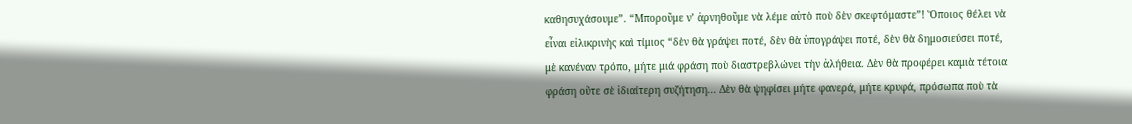καθησυχάσουμε”. “Μποροῦμε ν’ ἀρνηθοῦμε νὰ λέμε αὐτὸ ποὺ δὲν σκεφτόμαστε”! Ὅποιος θέλει νὰ εἶναι εἰλικρινὴς καὶ τίμιος “δὲν θὰ γράψει ποτέ, δὲν θὰ ὑπογράψει ποτέ, δὲν θὰ δημοσιεύσει ποτέ, μὲ κανέναν τρόπο, μήτε μιά φράση ποὺ διαστρεβλώνει τὴν ἀλήθεια. Δὲν θὰ προφέρει καμιὰ τέτοια φράση οὔτε σὲ ἰδιαίτερη συζήτηση... Δὲν θὰ ψηφίσει μήτε φανερά, μήτε κρυφά, πρόσωπα ποὺ τὰ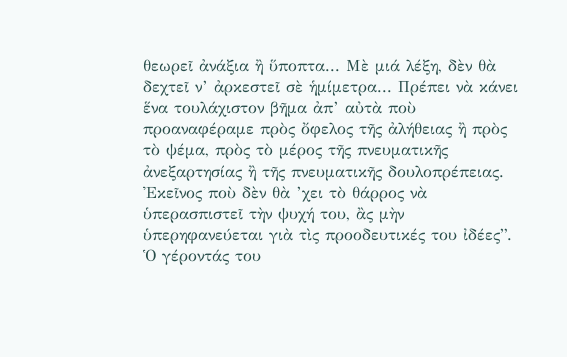θεωρεῖ ἀνάξια ἢ ὕποπτα... Μὲ μιά λέξη, δὲν θὰ δεχτεῖ ν’ ἀρκεστεῖ σὲ ἡμίμετρα... Πρέπει νὰ κάνει ἕνα τουλάχιστον βῆμα ἀπ’ αὐτὰ ποὺ προαναφέραμε πρὸς ὄφελος τῆς ἀλήθειας ἢ πρὸς τὸ ψέμα, πρὸς τὸ μέρος τῆς πνευματικῆς ἀνεξαρτησίας ἢ τῆς πνευματικῆς δουλοπρέπειας. Ἐκεῖνος ποὺ δὲν θὰ ’χει τὸ θάρρος νὰ ὑπερασπιστεῖ τὴν ψυχή του, ἂς μὴν ὑπερηφανεύεται γιὰ τὶς προοδευτικές του ἰδέες”.
Ὁ γέροντάς του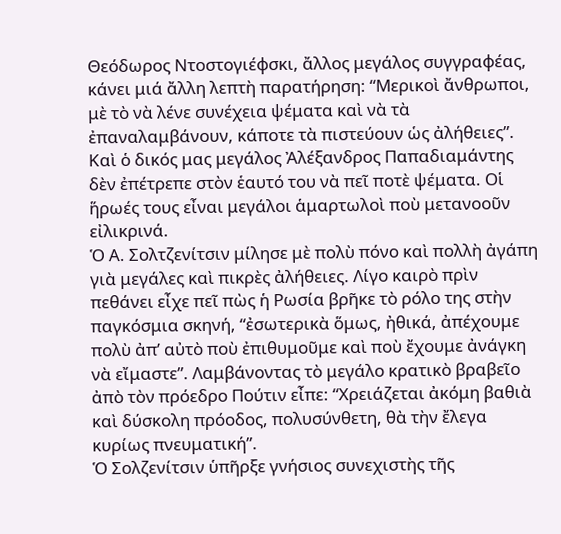Θεόδωρος Ντοστογιέφσκι, ἄλλος μεγάλος συγγραφέας, κάνει μιά ἄλλη λεπτὴ παρατήρηση: “Μερικοὶ ἄνθρωποι, μὲ τὸ νὰ λένε συνέχεια ψέματα καὶ νὰ τὰ ἐπαναλαμβάνουν, κάποτε τὰ πιστεύουν ὡς ἀλήθειες”. Καὶ ὁ δικός μας μεγάλος Ἀλέξανδρος Παπαδιαμάντης δὲν ἐπέτρεπε στὸν ἑαυτό του νὰ πεῖ ποτὲ ψέματα. Οἱ ἥρωές τους εἶναι μεγάλοι ἁμαρτωλοὶ ποὺ μετανοοῦν εἰλικρινά.
Ὁ Α. Σολτζενίτσιν μίλησε μὲ πολὺ πόνο καὶ πολλὴ ἀγάπη γιὰ μεγάλες καὶ πικρὲς ἀλήθειες. Λίγο καιρὸ πρὶν πεθάνει εἶχε πεῖ πὼς ἡ Ρωσία βρῆκε τὸ ρόλο της στὴν παγκόσμια σκηνή, “ἐσωτερικὰ ὅμως, ἠθικά, ἀπέχουμε πολὺ ἀπ’ αὐτὸ ποὺ ἐπιθυμοῦμε καὶ ποὺ ἔχουμε ἀνάγκη νὰ εἴμαστε”. Λαμβάνοντας τὸ μεγάλο κρατικὸ βραβεῖο ἀπὸ τὸν πρόεδρο Πούτιν εἶπε: “Χρειάζεται ἀκόμη βαθιὰ καὶ δύσκολη πρόοδος, πολυσύνθετη, θὰ τὴν ἔλεγα κυρίως πνευματική”.
Ὁ Σολζενίτσιν ὑπῆρξε γνήσιος συνεχιστὴς τῆς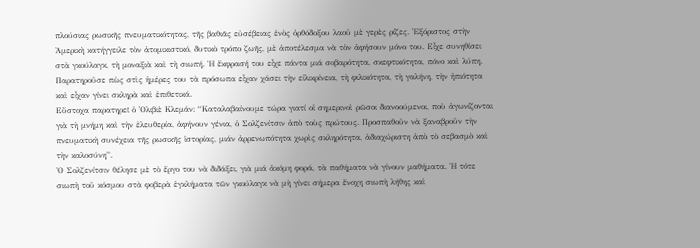πλούσιας ρωσικῆς πνευματικότητας, τῆς βαθιᾶς εὐσέβειας ἑνὸς ὀρθόδοξου λαοῦ μὲ γερὲς ρίζες. Ἐξόριστος στὴν Ἀμερικὴ κατήγγειλε τὸν ἀτομικιστικό, δυτικὸ τρόπο ζωῆς, μὲ ἀποτέλεσμα νὰ τὸν ἀφήσουν μόνο του. Εἶχε συνηθίσει στὰ γκούλαγκ, τὴ μοναξιὰ καὶ τὴ σιωπή. Ἡ ἔκφρασή του εἶχε πάντα μιά σοβαρότητα, σκεφτικότητα, πόνο καὶ λύπη. Παρατηροῦσε πὼς στὶς ἡμέρες του τὰ πρόσωπα εἶχαν χάσει τὴν εἰλικρίνεια, τὴ φιλικότητα, τὴ γαλήνη, τὴν ἠπιότητα καὶ εἶχαν γίνει σκληρὰ καὶ ἐπιθετικά.
Εὔστοχα παρατηρεῖ ὁ Ὀλιβιὲ Κλεμάν: “Καταλαβαίνουμε τώρα γιατί οἱ σημερινοὶ ρῶσοι διανοούμενοι, ποὺ ἀγωνίζονται γιὰ τὴ μνήμη καὶ τὴν ἐλευθερία, ἀφήνουν γένια, ὁ Σολζενίτσιν ἀπὸ τοὺς πρώτους. Προσπαθοῦν νὰ ξαναβροῦν τὴν πνευματικὴ συνέχεια τῆς ρωσικῆς ἱστορίας, μιάν ἀρρενωπότητα χωρὶς σκληρότητα, ἀδιαχώριστη ἀπὸ τὸ σεβασμὸ καὶ τὴν καλοσύνη”.
Ὁ Σολζενίτσιν θέλησε μὲ τὸ ἔργο του νὰ διδάξει, γιὰ μιά ἀκόμη φορά, τὰ παθήματα νὰ γίνουν μαθήματα. Ἡ τότε σιωπὴ τοῦ κόσμου στὰ φοβερὰ ἐγκλήματα τῶν γκούλαγκ νὰ μὴ γίνει σήμερα ἔνοχη σιωπὴ λήθης καὶ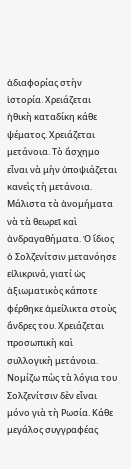ἀδιαφορίας στὴν ἱστορία. Χρειάζεται ἠθικὴ καταδίκη κάθε ψέματος. Χρειάζεται μετάνοια. Τὸ ἄσχημο εἶναι νὰ μὴν ὑποψιάζεται κανεὶς τὴ μετάνοια. Μάλιστα τὰ ἀνομήματα νὰ τὰ θεωρεῖ καὶ ἀνδραγαθήματα. Ὁ ἴδιος ὁ Σολζενίτσιν μετανόησε εἰλικρινά, γιατί ὡς ἀξιωματικὸς κάποτε φέρθηκε ἀμείλικτα στοὺς ἄνδρες του. Χρειάζεται προσωπικὴ καὶ συλλογικὴ μετάνοια.
Νομίζω πὼς τὰ λόγια του Σολζενίτσιν δὲν εἶναι μόνο γιὰ τὴ Ρωσία. Κάθε μεγάλος συγγραφέας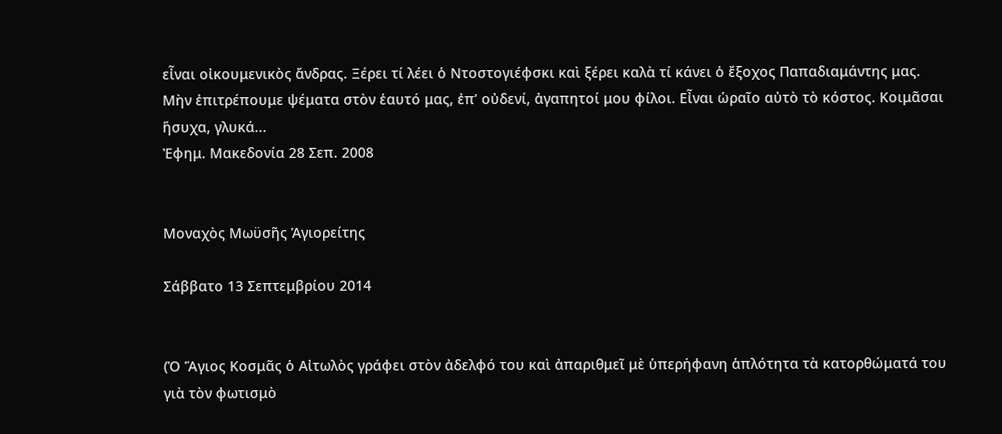εἶναι οἰκουμενικὸς ἄνδρας. Ξέρει τί λέει ὁ Ντοστογιέφσκι καὶ ξέρει καλὰ τί κάνει ὁ ἔξοχος Παπαδιαμάντης μας.
Μὴν ἐπιτρέπουμε ψέματα στὸν ἑαυτό μας, ἐπ’ οὐδενί, ἀγαπητοί μου φίλοι. Εἶναι ὡραῖο αὐτὸ τὸ κόστος. Κοιμᾶσαι ἥσυχα, γλυκά...
Ἐφημ. Μακεδονία 28 Σεπ. 2008


Μοναχὸς Μωϋσῆς Ἁγιορείτης

Σάββατο 13 Σεπτεμβρίου 2014


(Ὁ Ἅγιος Κοσμᾶς ὁ Αἰτωλὸς γράφει στὸν ἀδελφό του καὶ ἀπαριθμεῖ μὲ ὑπερήφανη ἁπλότητα τὰ κατορθώματά του γιὰ τὸν φωτισμὸ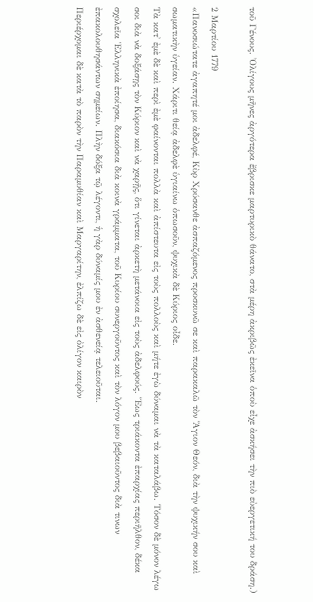τοῦ Γένους. Ὀλίγους μῆνες ἀργότερα ἔβρισκε μαρτυρικὸ θάνατο, στὰ μέρη ἀκριβῶς ἐκεῖνα ὁποὺ εἶχε ἀσκήσει τὴν πιὸ εὐεργετική του δράση.)

2 Μαρτίου 1779
«Πανοσιώτατε ἀγαπητέ μοι ἀδελφέ, Κὺρ Χρύσανθε ἀσπαζόμενος προσκυνῶ σε καὶ παρακαλῶ τὸν Ἅγιον Θεόν, διὰ τὴν ψυχικήν σου καὶ σωματικὴν ὑγείαν. Χάριτι θείᾳ ἀδελφὲ ὑγιαίνω ὁπωσοῦν, ψυχικὰ δὲ Κύριος οἶδε.
Τὰ κατ' ἐμὲ δὲ καὶ περὶ ἐμὲ φαίνονται πολλὰ καὶ ἀπίστευτα εἰς τοὺς πολλοὺς καὶ μήτε ἐγὼ δύναμαι νὰ τὰ καταλάβω. Τόσον δὲ μόνον λέγω σοι διὰ νὰ δοξάσῃς τὸν Κύριον καὶ νὰ χαρῇς, ὅτι γίνεται ἀρκετὴ μετάνοια εἰς τοὺς ἀδελφούς. Ἕως τριάκοντα ἐπαρχίας περιῆλθον, δέκα σχολεῖα Ἑλληνικὰ ἐποίησα, διακόσια διὰ κοινὰ γράμματα, τοῦ Κυρίου συνεργοῦντος καὶ τὸν λόγον μου βεβαιοῦντος διὰ τινων ἐπακολουθησάντων σημείων. Πλὴν δόξα τῷ λέγοντι, ἡ γὰρ δύναμίς μου ἐν ἀσθενείᾳ τελειοῦται.
Περιέρχομαι δὲ κατὰ τὸ παρὸν τὴν Παραμυθίαν καὶ Μαργαρίτην, ἐλπίζω δὲ εἰς ὀλίγον καιρὸν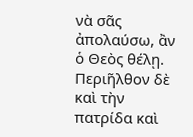νὰ σᾶς ἀπολαύσω, ἂν ὁ Θεὸς θέλῃ. Περιῆλθον δὲ καὶ τὴν πατρίδα καὶ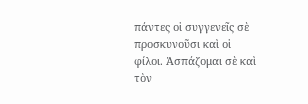πάντες οἱ συγγενεῖς σὲ προσκυνοῦσι καὶ οἱ φίλοι. Ἀσπάζομαι σὲ καὶ τὸν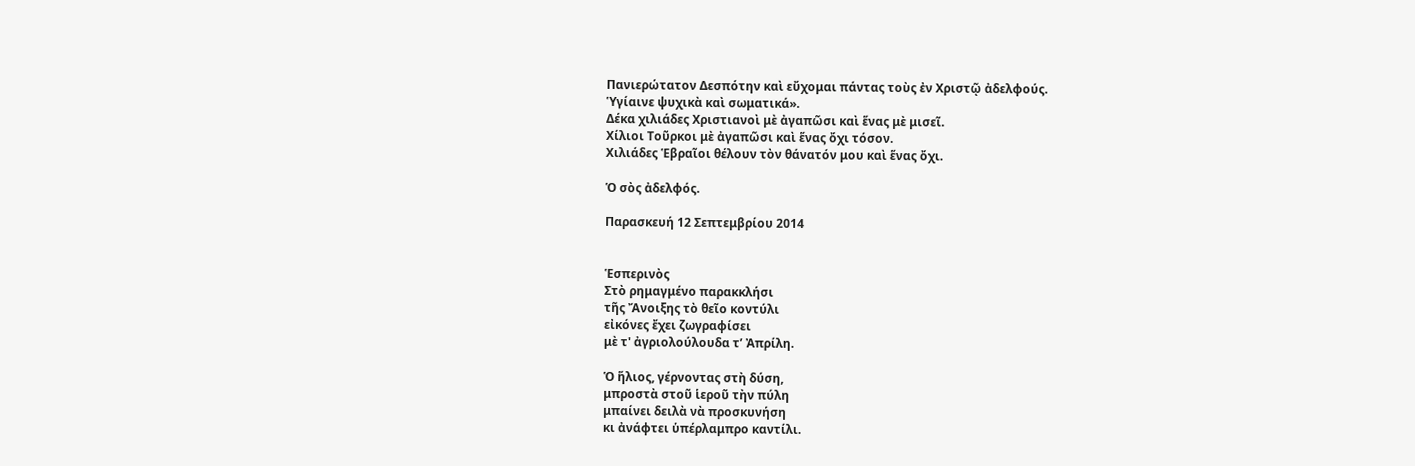Πανιερώτατον Δεσπότην καὶ εὔχομαι πάντας τοὺς ἐν Χριστῷ ἀδελφούς.
Ὑγίαινε ψυχικὰ καὶ σωματικά».
Δέκα χιλιάδες Χριστιανοὶ μὲ ἀγαπῶσι καὶ ἕνας μὲ μισεῖ.
Χίλιοι Τοῦρκοι μὲ ἀγαπῶσι καὶ ἕνας ὄχι τόσον.
Χιλιάδες Ἑβραῖοι θέλουν τὸν θάνατόν μου καὶ ἕνας ὄχι.

Ὁ σὸς ἀδελφός.

Παρασκευή 12 Σεπτεμβρίου 2014


Ἑσπερινὸς
Στὸ ρημαγμένο παρακκλήσι
τῆς Ἄνοιξης τὸ θεῖο κοντύλι
εἰκόνες ἔχει ζωγραφίσει
μὲ τ' ἀγριολούλουδα τ’ Ἀπρίλη.

Ὁ ἥλιος, γέρνοντας στὴ δύση,
μπροστὰ στοῦ ἱεροῦ τὴν πύλη
μπαίνει δειλὰ νὰ προσκυνήση
κι ἀνάφτει ὑπέρλαμπρο καντίλι.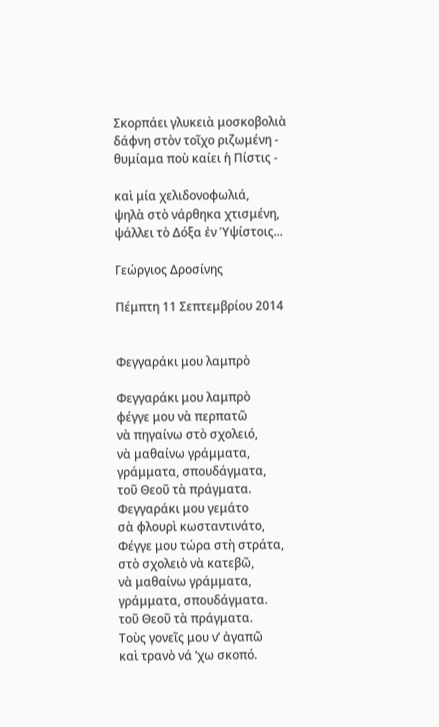Σκορπάει γλυκειὰ μοσκοβολιὰ
δάφνη στὸν τοῖχο ριζωμένη -
θυμίαμα ποὺ καίει ἡ Πίστις -

καὶ μία χελιδονοφωλιά,
ψηλὰ στὸ νάρθηκα χτισμένη,
ψάλλει τὸ Δόξα ἐν Ὑψίστοις...

Γεώργιος Δροσίνης

Πέμπτη 11 Σεπτεμβρίου 2014


Φεγγαράκι μου λαμπρὸ

Φεγγαράκι μου λαμπρὸ
φέγγε μου νὰ περπατῶ
νὰ πηγαίνω στὸ σχολειό,
νὰ μαθαίνω γράμματα,
γράμματα, σπουδάγματα,
τοῦ Θεοῦ τὰ πράγματα.
Φεγγαράκι μου γεμάτο
σὰ φλουρὶ κωσταντινάτο,
Φέγγε μου τώρα στὴ στράτα,
στὸ σχολειὸ νὰ κατεβῶ,
νὰ μαθαίνω γράμματα,
γράμματα, σπουδάγματα.
τοῦ Θεοῦ τὰ πράγματα.
Tοὺς γονεῖς μου ν’ ἀγαπῶ
καὶ τρανὸ νά ’χω σκοπό.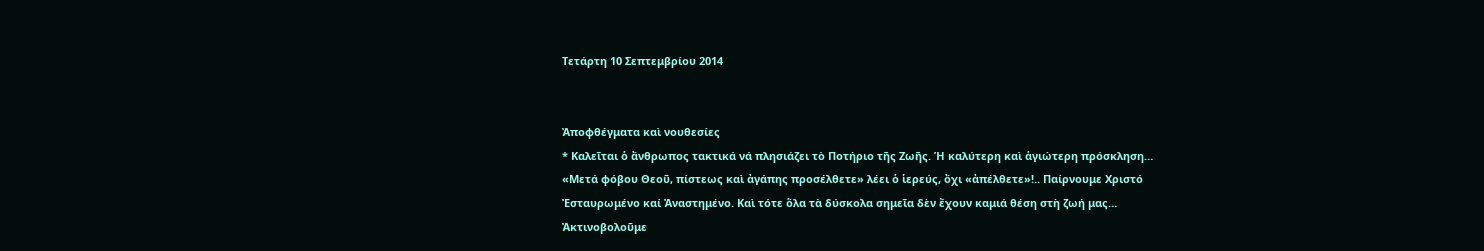Τετάρτη 10 Σεπτεμβρίου 2014


Ἀποφθέγματα καὶ νουθεσίες
* Καλεῖται ὁ ἄνθρωπος τακτικά νά πλησιάζει τὸ Ποτήριο τῆς Ζωῆς. Ἡ καλύτερη καὶ ἁγιώτερη πρόσκληση… «Μετά φόβου Θεοῦ, πίστεως καὶ ἀγάπης προσέλθετε» λέει ὁ ἱερεύς, ὄχι «ἀπέλθετε»!.. Παίρνουμε Χριστό Ἐσταυρωμένο καί Ἀναστημένο. Καὶ τότε ὅλα τὰ δύσκολα σημεῖα δὲν ἔχουν καμιά θέση στὴ ζωή μας… Ἀκτινοβολοῦμε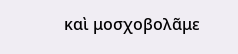καὶ μοσχοβολᾶμε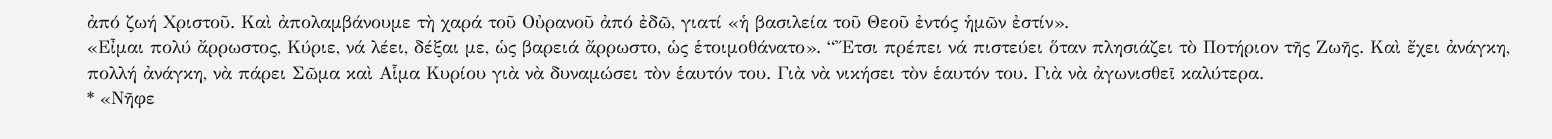ἀπό ζωή Χριστοῦ. Καὶ ἀπολαμβάνουμε τὴ χαρά τοῦ Οὐρανοῦ ἀπό ἐδῶ, γιατί «ἡ βασιλεία τοῦ Θεοῦ ἐντός ἡμῶν ἐστίν».
«Εἶμαι πολύ ἄρρωστος, Κύριε, νά λέει, δέξαι με, ὡς βαρειά ἄρρωστο, ὡς ἑτοιμοθάνατο». “Ἔτσι πρέπει νά πιστεύει ὅταν πλησιάζει τὸ Ποτήριον τῆς Ζωῆς. Καὶ ἔχει ἀνάγκη, πολλή ἀνάγκη, νὰ πάρει Σῶμα καὶ Αἷμα Κυρίου γιὰ νὰ δυναμώσει τὸν ἑαυτόν του. Γιὰ νὰ νικήσει τὸν ἑαυτόν του. Γιὰ νὰ ἀγωνισθεῖ καλύτερα.
* «Νῆφε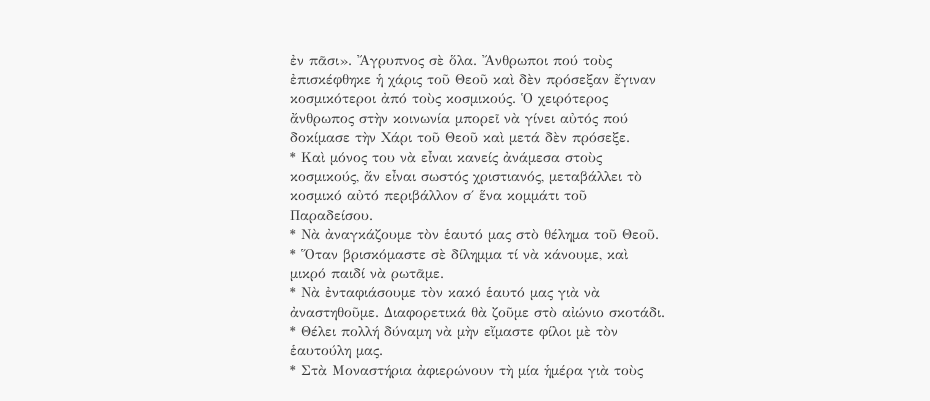ἐν πᾶσι». Ἄγρυπνος σὲ ὅλα. Ἄνθρωποι πού τοὺς ἐπισκέφθηκε ἡ χάρις τοῦ Θεοῦ καὶ δὲν πρόσεξαν ἔγιναν κοσμικότεροι ἀπό τοὺς κοσμικούς. Ὁ χειρότερος ἄνθρωπος στὴν κοινωνία μπορεῖ νὰ γίνει αὐτός πού δοκίμασε τὴν Χάρι τοῦ Θεοῦ καὶ μετά δὲν πρόσεξε.
* Καὶ μόνος του νὰ εἶναι κανείς ἀνάμεσα στοὺς κοσμικούς, ἄν εἶναι σωστός χριστιανός, μεταβάλλει τὸ κοσμικό αὐτό περιβάλλον σ΄ ἕνα κομμάτι τοῦ Παραδείσου.
* Νὰ ἀναγκάζουμε τὸν ἑαυτό μας στὸ θέλημα τοῦ Θεοῦ.
* Ὅταν βρισκόμαστε σὲ δίλημμα τί νὰ κάνουμε, καὶ μικρό παιδί νὰ ρωτᾶμε.
* Νὰ ἐνταφιάσουμε τὸν κακό ἑαυτό μας γιὰ νὰ ἀναστηθοῦμε. Διαφορετικά θὰ ζοῦμε στὸ αἰώνιο σκοτάδι.
* Θέλει πολλή δύναμη νὰ μὴν εἴμαστε φίλοι μὲ τὸν ἑαυτούλη μας.
* Στὰ Μοναστήρια ἀφιερώνουν τὴ μία ἡμέρα γιὰ τοὺς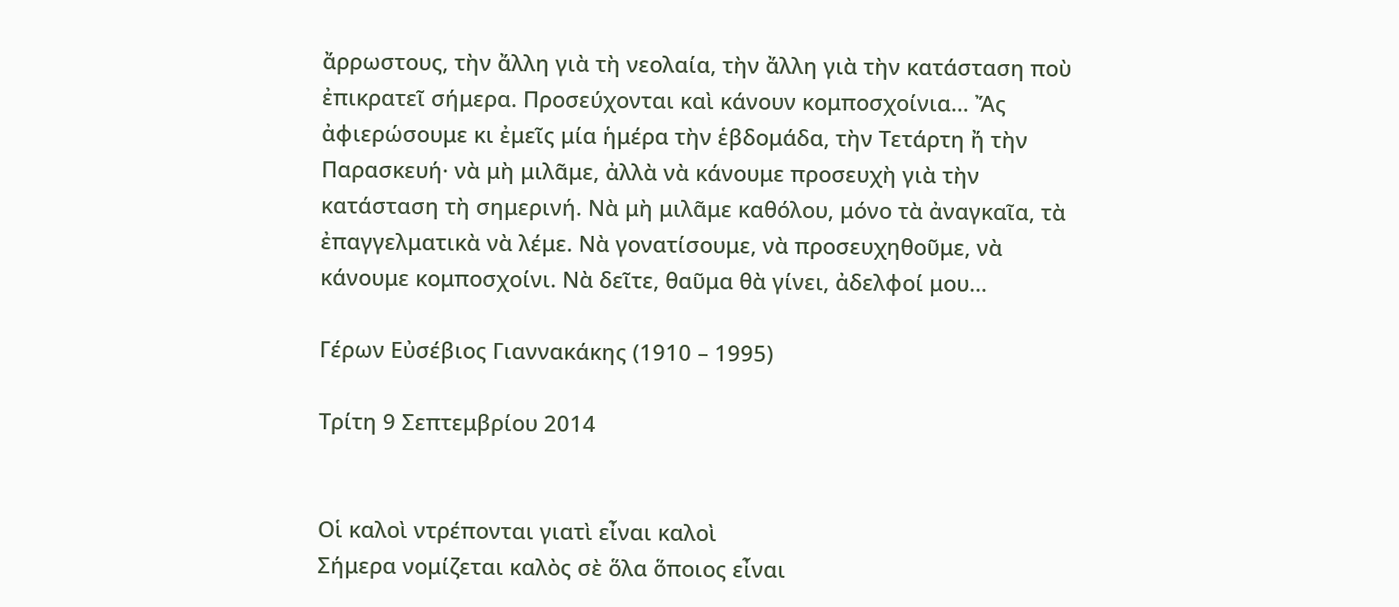ἄρρωστους, τὴν ἄλλη γιὰ τὴ νεολαία, τὴν ἄλλη γιὰ τὴν κατάσταση ποὺ ἐπικρατεῖ σήμερα. Προσεύχονται καὶ κάνουν κομποσχοίνια… Ἄς ἀφιερώσουμε κι ἐμεῖς μία ἡμέρα τὴν ἑβδομάδα, τὴν Τετάρτη ἤ τὴν Παρασκευή· νὰ μὴ μιλᾶμε, ἀλλὰ νὰ κάνουμε προσευχὴ γιὰ τὴν κατάσταση τὴ σημερινή. Νὰ μὴ μιλᾶμε καθόλου, μόνο τὰ ἀναγκαῖα, τὰ ἐπαγγελματικὰ νὰ λέμε. Νὰ γονατίσουμε, νὰ προσευχηθοῦμε, νὰ κάνουμε κομποσχοίνι. Νὰ δεῖτε, θαῦμα θὰ γίνει, ἀδελφοί μου…

Γέρων Εὐσέβιος Γιαννακάκης (1910 – 1995)

Τρίτη 9 Σεπτεμβρίου 2014


Οἱ καλοὶ ντρέπονται γιατὶ εἶναι καλοὶ
Σήμερα νομίζεται καλὸς σὲ ὅλα ὅποιος εἶναι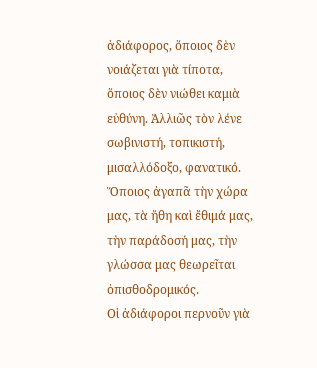ἀδιάφορος, ὅποιος δὲν νοιάζεται γιὰ τίποτα, ὅποιος δὲν νιώθει καμιὰ εὐθύνη. Ἀλλιῶς τὸν λένε σωβινιστή, τοπικιστή, μισαλλόδοξο, φανατικό. Ὅποιος ἀγαπᾶ τὴν χώρα μας, τὰ ἤθη καὶ ἔθιμά μας, τὴν παράδοσή μας, τὴν γλώσσα μας θεωρεῖται ὀπισθοδρομικός.
Οἱ ἀδιάφοροι περνοῦν γιὰ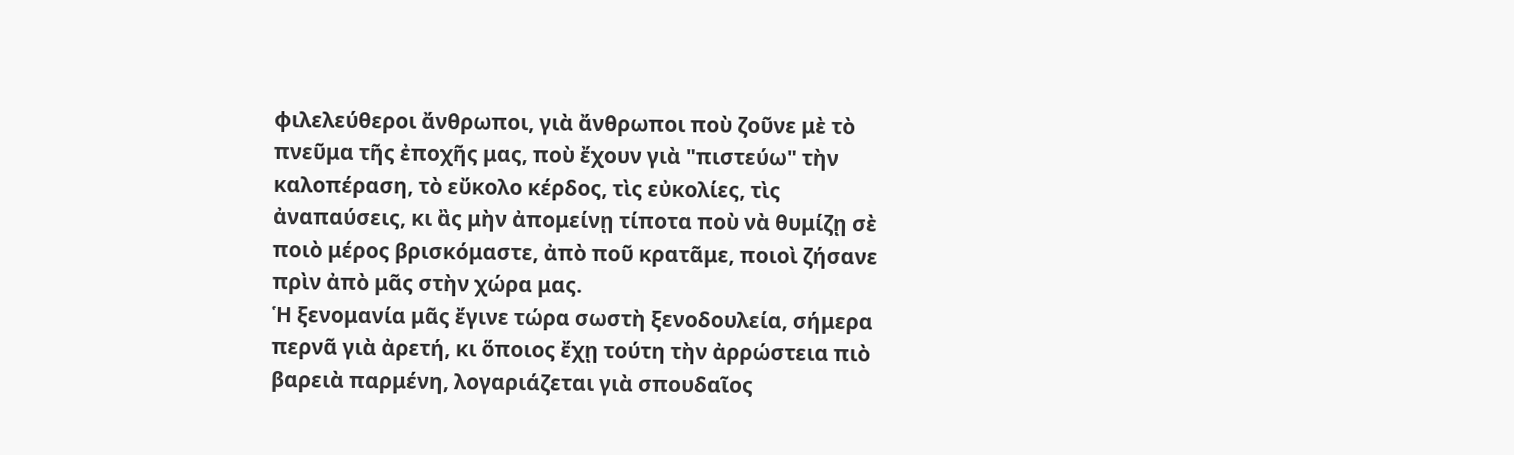φιλελεύθεροι ἄνθρωποι, γιὰ ἄνθρωποι ποὺ ζοῦνε μὲ τὸ πνεῦμα τῆς ἐποχῆς μας, ποὺ ἔχουν γιὰ "πιστεύω" τὴν καλοπέραση, τὸ εὔκολο κέρδος, τὶς εὐκολίες, τὶς ἀναπαύσεις, κι ἂς μὴν ἀπομείνῃ τίποτα ποὺ νὰ θυμίζῃ σὲ ποιὸ μέρος βρισκόμαστε, ἀπὸ ποῦ κρατᾶμε, ποιοὶ ζήσανε πρὶν ἀπὸ μᾶς στὴν χώρα μας.
Ἡ ξενομανία μᾶς ἔγινε τώρα σωστὴ ξενοδουλεία, σήμερα περνᾶ γιὰ ἀρετή, κι ὅποιος ἔχῃ τούτη τὴν ἀρρώστεια πιὸ βαρειὰ παρμένη, λογαριάζεται γιὰ σπουδαῖος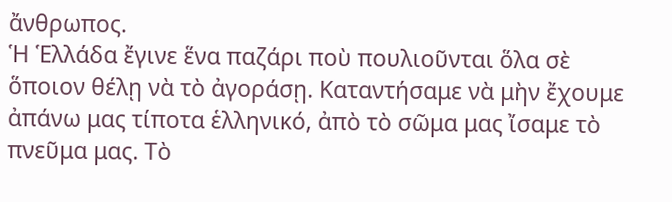ἄνθρωπος.
Ἡ Ἑλλάδα ἔγινε ἕνα παζάρι ποὺ πουλιοῦνται ὅλα σὲ ὅποιον θέλῃ νὰ τὸ ἀγοράσῃ. Καταντήσαμε νὰ μὴν ἔχουμε ἀπάνω μας τίποτα ἑλληνικό, ἀπὸ τὸ σῶμα μας ἴσαμε τὸ πνεῦμα μας. Τὸ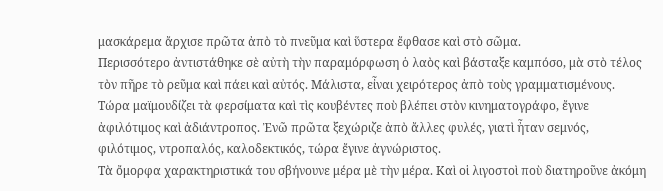μασκάρεμα ἄρχισε πρῶτα ἀπὸ τὸ πνεῦμα καὶ ὕστερα ἔφθασε καὶ στὸ σῶμα.
Περισσότερο ἀντιστάθηκε σὲ αὐτὴ τὴν παραμόρφωση ὁ λαὸς καὶ βάσταξε καμπόσο, μὰ στὸ τέλος τὸν πῆρε τὸ ρεῦμα καὶ πάει καὶ αὐτός. Μάλιστα, εἶναι χειρότερος ἀπὸ τοὺς γραμματισμένους. Τώρα μαϊμουδίζει τὰ φερσίματα καὶ τὶς κουβέντες ποὺ βλέπει στὸν κινηματογράφο, ἔγινε ἀφιλότιμος καὶ ἀδιάντροπος. Ἐνῶ πρῶτα ξεχώριζε ἀπὸ ἄλλες φυλές, γιατὶ ἦταν σεμνός, φιλότιμος, ντροπαλός, καλοδεκτικός, τώρα ἔγινε ἀγνώριστος.
Τὰ ὄμορφα χαρακτηριστικά του σβήνουνε μέρα μὲ τὴν μέρα. Καὶ οἱ λιγοστοὶ ποὺ διατηροῦνε ἀκόμη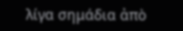λίγα σημάδια ἀπὸ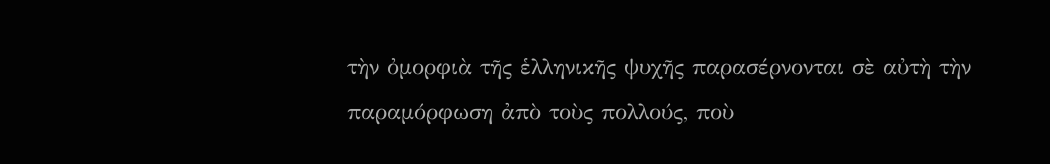τὴν ὀμορφιὰ τῆς ἑλληνικῆς ψυχῆς παρασέρνονται σὲ αὐτὴ τὴν παραμόρφωση ἀπὸ τοὺς πολλούς, ποὺ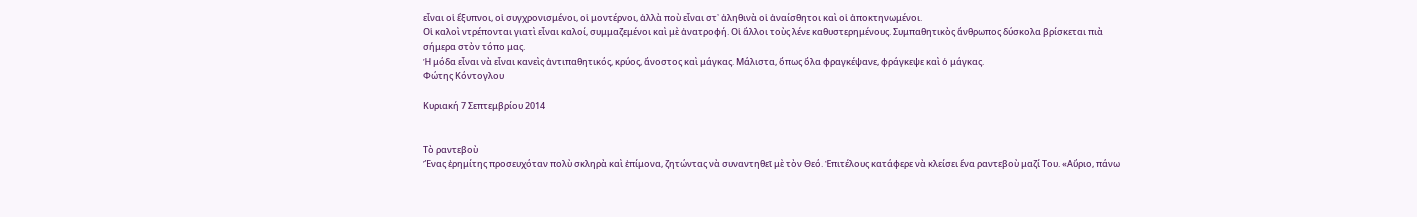εἶναι οἱ ἔξυπνοι, οἱ συγχρονισμένοι, οἱ μοντέρνοι, ἀλλὰ ποὺ εἶναι στ᾿ ἀληθινὰ οἱ ἀναίσθητοι καὶ οἱ ἀποκτηνωμένοι.
Οἱ καλοὶ ντρέπονται γιατὶ εἶναι καλοί, συμμαζεμένοι καὶ μὲ ἀνατροφή. Οἱ ἄλλοι τοὺς λένε καθυστερημένους. Συμπαθητικὸς ἄνθρωπος δύσκολα βρίσκεται πιὰ σήμερα στὸν τόπο μας.
Ἡ μόδα εἶναι νὰ εἶναι κανεὶς ἀντιπαθητικός, κρύος, ἄνοστος καὶ μάγκας. Μάλιστα, ὅπως ὅλα φραγκέψανε, φράγκεψε καὶ ὁ μάγκας.
Φώτης Κόντογλου

Κυριακή 7 Σεπτεμβρίου 2014


Τὸ ραντεβοὺ
Ἕνας ἐρημίτης προσευχόταν πολὺ σκληρὰ καὶ ἐπίμονα, ζητώντας νὰ συναντηθεῖ μὲ τὸν Θεό. Ἐπιτέλους κατάφερε νὰ κλείσει ἕνα ραντεβοὺ μαζί Του. «Αὔριο, πάνω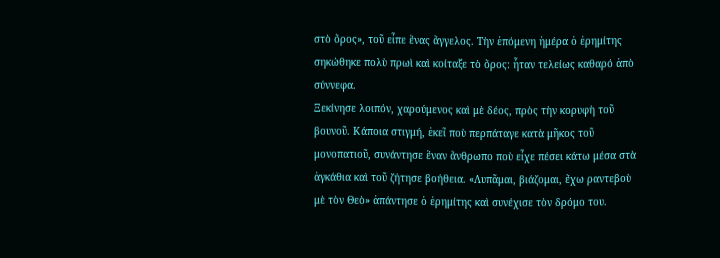στὸ ὄρος», τοῦ εἶπε ἕνας ἄγγελος. Τὴν ἑπόμενη ἡμέρα ὁ ἐρημίτης σηκώθηκε πολὺ πρωὶ καὶ κοίταξε τὸ ὄρος: ἦταν τελείως καθαρό ἀπὸ σύννεφα.
Ξεκίνησε λοιπόν, χαρούμενος καὶ μὲ δέος, πρὸς τὴν κορυφὴ τοῦ βουνοῦ. Κάποια στιγμή, ἐκεῖ ποὺ περπάταγε κατὰ μῆκος τοῦ μονοπατιοῦ, συνάντησε ἕναν ἄνθρωπο ποὺ εἶχε πέσει κάτω μέσα στὰ ἀγκάθια καὶ τοῦ ζήτησε βοήθεια. «Λυπᾶμαι, βιάζομαι, ἔχω ραντεβοὺ μὲ τὸν Θεὸ» ἀπάντησε ὁ ἐρημίτης καὶ συνέχισε τὸν δρόμο του.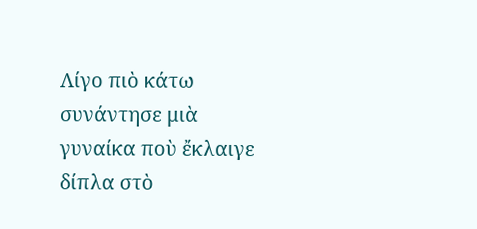Λίγο πιὸ κάτω συνάντησε μιὰ γυναίκα ποὺ ἔκλαιγε δίπλα στὸ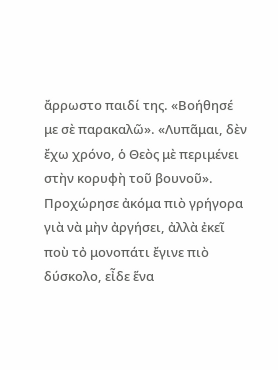ἄρρωστο παιδί της. «Βοήθησέ με σὲ παρακαλῶ». «Λυπᾶμαι, δὲν ἔχω χρόνο, ὁ Θεὸς μὲ περιμένει στὴν κορυφὴ τοῦ βουνοῦ».
Προχώρησε ἀκόμα πιὸ γρήγορα γιὰ νὰ μὴν ἀργήσει, ἀλλὰ ἐκεῖ ποὺ τὀ μονοπάτι ἔγινε πιὸ δύσκολο, εἶδε ἕνα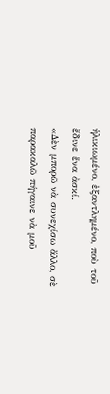ἡλικιωμένο, ἐξαντλημένο, ποὺ τοῦ ἔδινε ἕνα ἀσκί.
«Δὲν μπορῶ νὰ συνεχίσω ἄλλο, σὲ παρακαλῶ πήγαινε νὰ μοῦ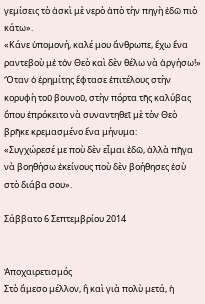γεμίσεις τὸ ἀσκὶ μὲ νερὸ ἀπὸ τὴν πηγὴ ἐδῶ πιὸ κάτω».
«Κάνε ὑπομονή, καλέ μου ἄνθρωπε, ἔχω ἕνα ραντεβοὺ μἐ τὀν Θεὸ καὶ δὲν θέλω νὰ ἀργήσω!»
Ὅταν ὁ ἐρημίτης ἔφτασε ἐπιτέλους στὴν κορυφὴ τοῦ βουνοῦ, στὴν πόρτα τῆς καλύβας ὅπου ἐπρόκειτο νὰ συναντηθεῖ μὲ τὸν Θεὸ βρῆκε κρεμασμένο ἕνα μήνυμα:
«Συγχώρεσέ με ποὺ δὲν εἶμαι ἐδῶ, ἀλλὰ πῆγα νὰ βοηθήσω ἐκείνους ποὺ δὲν βοήθησες ἐσὺ στὸ διάβα σου».

Σάββατο 6 Σεπτεμβρίου 2014


Ἀποχαιρετισμός
Στὸ ἄμεσο μέλλον, ἢ καὶ γιὰ πολὺ μετά, ἡ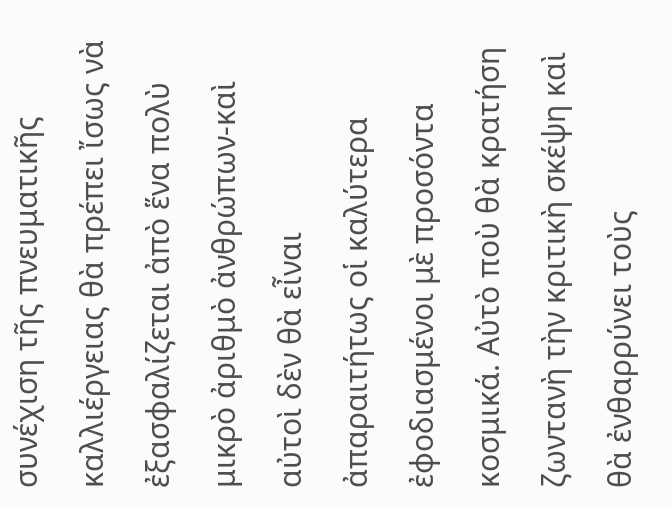συνέχιση τῆς πνευματικῆς καλλιέργειας θὰ πρέπει ἴσως νὰ ἐξασφαλίζεται ἀπὸ ἕνα πολὺ μικρὸ ἀριθμὸ ἀνθρώπων-καὶ αὐτοὶ δὲν θὰ εἶναι ἀπαραιτήτως οἱ καλύτερα ἐφοδιασμένοι μὲ προσόντα κοσμικά. Αὐτὸ ποὺ θὰ κρατήση ζωντανὴ τὴν κριτικὴ σκέψη καὶ θὰ ἐνθαρρύνει τοὺς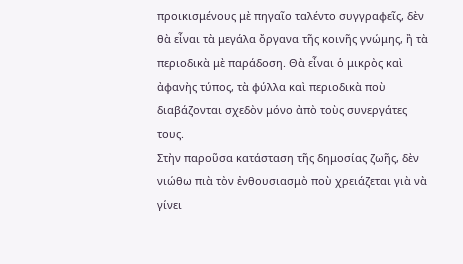προικισμένους μὲ πηγαῖο ταλέντο συγγραφεῖς, δὲν θὰ εἶναι τὰ μεγάλα ὄργανα τῆς κοινῆς γνώμης, ἢ τὰ περιοδικὰ μὲ παράδοση. Θὰ εἶναι ὁ μικρὸς καὶ ἀφανὴς τύπος, τὰ φύλλα καὶ περιοδικὰ ποὺ διαβάζονται σχεδὸν μόνο ἀπὸ τοὺς συνεργάτες τους.
Στὴν παροῦσα κατάσταση τῆς δημοσίας ζωῆς, δὲν νιώθω πιὰ τὸν ἐνθουσιασμὸ ποὺ χρειάζεται γιὰ νὰ γίνει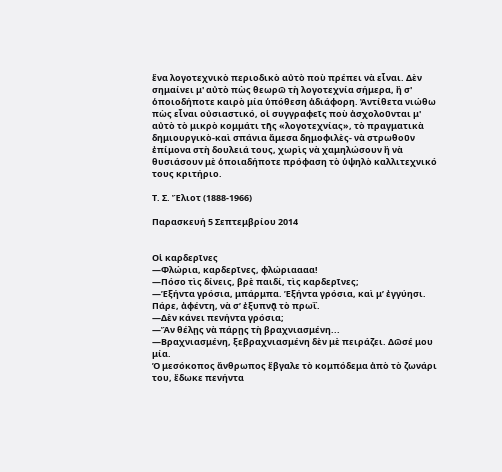ἕνα λογοτεχνικὸ περιοδικὸ αὐτὸ ποὺ πρέπει νὰ εἶναι. Δὲν σημαίνει μ' αὐτὸ πὼς θεωρῶ τὴ λογοτεχνία σήμερα, ἢ σ' ὁποιοδήποτε καιρὸ μία ὑπόθεση ἀδιάφορη. Ἀντίθετα νιώθω πὼς εἶναι οὐσιαστικό, οἱ συγγραφεῖς ποὺ ἀσχολοῦνται μ' αὐτὸ τὸ μικρὸ κομμάτι τῆς «λογοτεχνίας», τὸ πραγματικὰ δημιουργικὸ-καὶ σπάνια ἄμεσα δημοφιλὲς- νὰ στρωθοῦν ἐπίμονα στὴ δουλειά τους, χωρὶς νὰ χαμηλώσουν ἢ νὰ θυσιάσουν μὲ ὁποιαδήποτε πρόφαση τὸ ὑψηλὸ καλλιτεχνικό τους κριτήριο.

Τ. Σ. Ἔλιοτ (1888-1966)

Παρασκευή 5 Σεπτεμβρίου 2014


Οἱ καρδερῖνες
—Φλώρια, καρδερῖνες, φλώριαααα!
—Πόσο τὶς δίνεις, βρὲ παιδί, τὶς καρδερῖνες;
—Ἑξήντα γρόσια, μπάρμπα. Ἑξήντα γρόσια, καὶ μ’ ἐγγύησι. Πάρε, ἀφέντη, νὰ σ’ ἐξυπνᾷ τὸ πρωΐ.
—Δὲν κάνει πενήντα γρόσια;
—Ἄν θέλῃς νὰ πάρῃς τὴ βραχνιασμένη...
—Βραχνιασμένη, ξεβραχνιασμένη δὲν μὲ πειράζει. Δῶσέ μου μία.
Ὁ μεσόκοπος ἄνθρωπος ἔβγαλε τὸ κομπόδεμα ἀπὸ τὸ ζωνάρι του, ἔδωκε πενήντα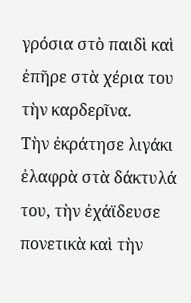γρόσια στὸ παιδὶ καὶ ἐπῆρε στὰ χέρια του τὴν καρδερῖνα.
Τὴν ἐκράτησε λιγάκι ἐλαφρὰ στὰ δάκτυλά του, τὴν ἐχάϊδευσε πονετικὰ καὶ τὴν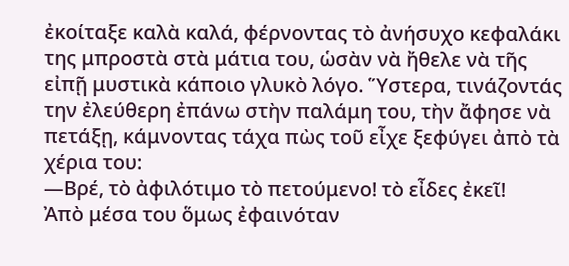ἐκοίταξε καλὰ καλά, φέρνοντας τὸ ἀνήσυχο κεφαλάκι της μπροστὰ στὰ μάτια του, ὡσὰν νὰ ἤθελε νὰ τῆς εἰπῇ μυστικὰ κάποιο γλυκὸ λόγο. Ὕστερα, τινάζοντάς την ἐλεύθερη ἐπάνω στὴν παλάμη του, τὴν ἄφησε νὰ πετάξῃ, κάμνοντας τάχα πὼς τοῦ εἶχε ξεφύγει ἀπὸ τὰ χέρια του:
—Βρέ, τὸ ἀφιλότιμο τὸ πετούμενο! τὸ εἶδες ἐκεῖ!
Ἀπὸ μέσα του ὅμως ἐφαινόταν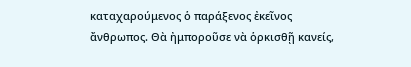καταχαρούμενος ὁ παράξενος ἐκεῖνος ἄνθρωπος. Θὰ ἠμποροῦσε νὰ ὁρκισθῇ κανείς,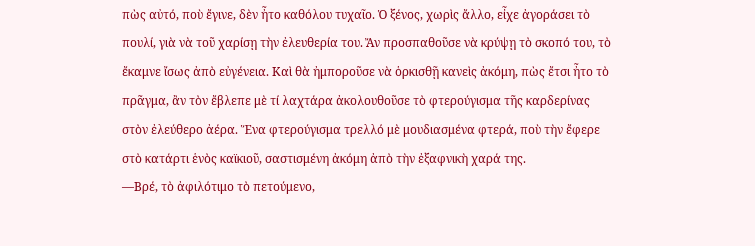πὼς αὐτό, ποὺ ἔγινε, δὲν ἦτο καθόλου τυχαῖο. Ὁ ξένος, χωρὶς ἄλλο, εἶχε ἀγοράσει τὸ πουλί, γιὰ νὰ τοῦ χαρίσῃ τὴν ἐλευθερία του. Ἄν προσπαθοῦσε νὰ κρύψῃ τὸ σκοπό του, τὸ ἔκαμνε ἴσως ἀπὸ εὐγένεια. Καὶ θὰ ἠμποροῦσε νὰ ὁρκισθῇ κανεὶς ἀκόμη, πὼς ἔτσι ἦτο τὸ πρᾶγμα, ἂν τὸν ἔβλεπε μὲ τί λαχτάρα ἀκολουθοῦσε τὸ φτερούγισμα τῆς καρδερίνας στὸν ἐλεύθερο ἀέρα. Ἕνα φτερούγισμα τρελλό μὲ μουδιασμένα φτερά, ποὺ τὴν ἔφερε στὸ κατάρτι ἑνὸς καϊκιοῦ, σαστισμένη ἀκόμη ἀπὸ τὴν ἐξαφνικὴ χαρά της.
—Βρέ, τὸ ἀφιλότιμο τὸ πετούμενο,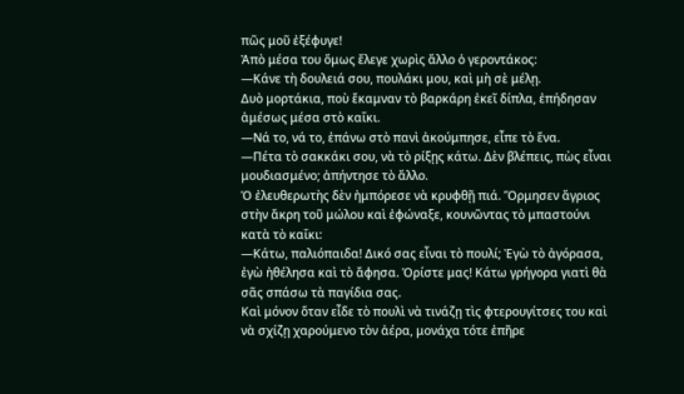πῶς μοῦ ἐξέφυγε!
Ἀπὸ μέσα του ὅμως ἔλεγε χωρὶς ἄλλο ὁ γεροντάκος:
—Κάνε τὴ δουλειά σου, πουλάκι μου, καὶ μὴ σὲ μέλῃ.
Δυὸ μορτάκια, ποὺ ἔκαμναν τὸ βαρκάρη ἐκεῖ δίπλα, ἐπήδησαν ἀμέσως μέσα στὸ καΐκι.
—Νά το, νά το, ἐπάνω στὸ πανὶ ἀκούμπησε, εἶπε τὸ ἕνα.
—Πέτα τὸ σακκάκι σου, νὰ τὸ ρίξῃς κάτω. Δὲν βλέπεις, πὼς εἶναι μουδιασμένο; ἀπήντησε τὸ ἄλλο.
Ὁ ἐλευθερωτὴς δὲν ἠμπόρεσε νὰ κρυφθῇ πιά. Ὅρμησεν ἄγριος στὴν ἄκρη τοῦ μώλου καὶ ἐφώναξε, κουνῶντας τὸ μπαστούνι κατὰ τὸ καΐκι:
—Κάτω, παλιόπαιδα! Δικό σας εἶναι τὸ πουλί; Ἐγὼ τὸ ἀγόρασα, ἐγὼ ἠθέλησα καὶ τὸ ἄφησα. Ὁρίστε μας! Κάτω γρήγορα γιατὶ θὰ σᾶς σπάσω τὰ παγίδια σας.
Καὶ μόνον ὅταν εἶδε τὸ πουλὶ νὰ τινάζῃ τὶς φτερουγίτσες του καὶ νὰ σχίζῃ χαρούμενο τὸν ἀέρα, μονάχα τότε ἐπῆρε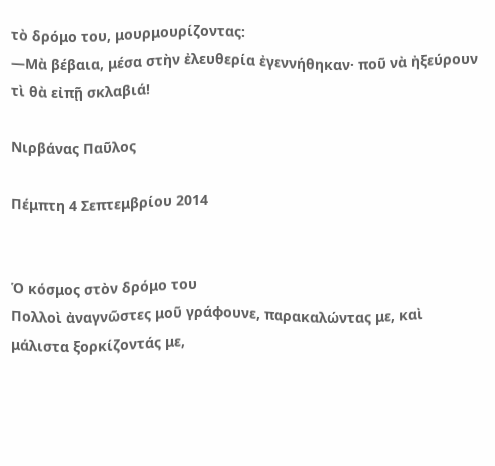τὸ δρόμο του, μουρμουρίζοντας:
—Μὰ βέβαια, μέσα στὴν ἐλευθερία ἐγεννήθηκαν· ποῦ νὰ ἠξεύρουν τὶ θὰ εἰπῇ σκλαβιά!

Νιρβάνας Παῦλος

Πέμπτη 4 Σεπτεμβρίου 2014


Ὁ κόσμος στὸν δρόμο του
Πολλοὶ ἀναγνῶστες μοῦ γράφουνε, παρακαλώντας με, καὶ μάλιστα ξορκίζοντάς με,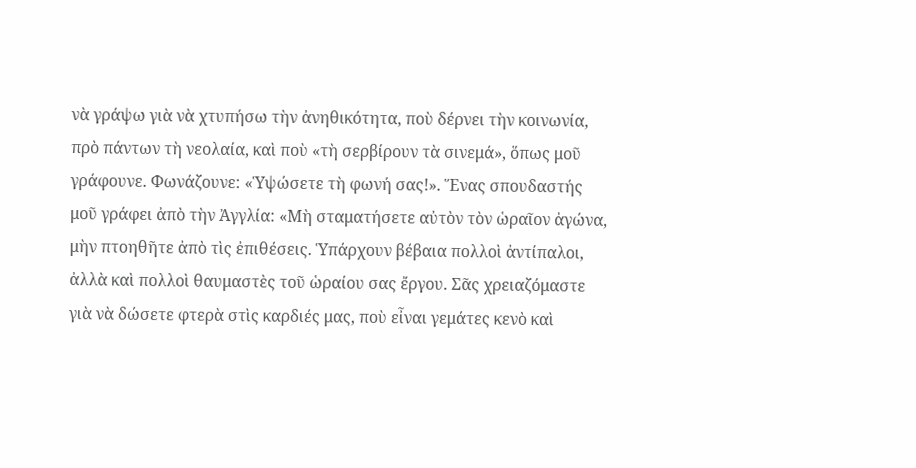νὰ γράψω γιὰ νὰ χτυπήσω τὴν ἀνηθικότητα, ποὺ δέρνει τὴν κοινωνία, πρὸ πάντων τὴ νεολαία, καὶ ποὺ «τὴ σερβίρουν τὰ σινεμά», ὅπως μοῦ γράφουνε. Φωνάζουνε: «Ὑψώσετε τὴ φωνή σας!». Ἕνας σπουδαστής μοῦ γράφει ἀπὸ τὴν Ἀγγλία: «Μὴ σταματήσετε αὐτὸν τὸν ὡραῖον ἀγώνα, μὴν πτοηθῆτε ἀπὸ τὶς ἐπιθέσεις. Ὑπάρχουν βέβαια πολλοὶ ἀντίπαλοι, ἀλλὰ καὶ πολλοὶ θαυμαστὲς τοῦ ὡραίου σας ἔργου. Σᾶς χρειαζόμαστε γιὰ νὰ δώσετε φτερὰ στὶς καρδιές μας, ποὺ εἶναι γεμάτες κενὸ καὶ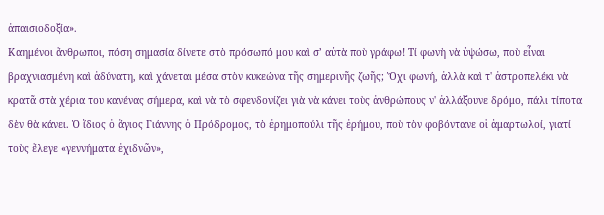ἀπαισιοδοξία».
Καημένοι ἄνθρωποι, πόση σημασία δίνετε στὸ πρόσωπό μου καὶ σ’ αὐτὰ ποὺ γράφω! Τί φωνὴ νὰ ὑψώσω, ποὺ εἶναι βραχνιασμένη καὶ ἀδύνατη, καὶ χάνεται μέσα στὸν κυκεώνα τῆς σημερινῆς ζωῆς; Ὄχι φωνή, ἀλλὰ καὶ τ' ἀστροπελέκι νὰ κρατᾶ στὰ χέρια του κανένας σήμερα, καὶ νὰ τὸ σφενδονίζει γιὰ νὰ κάνει τοὺς ἀνθρώπους ν' ἀλλάξουνε δρόμο, πάλι τίποτα δὲν θὰ κάνει. Ὁ ἴδιος ὁ ἅγιος Γιάννης ὁ Πρόδρομος, τὸ ἐρημοπούλι τῆς ἐρήμου, ποὺ τὸν φοβόντανε οἱ ἁμαρτωλοί, γιατί τοὺς ἔλεγε «γεννήματα ἐχιδνῶν»,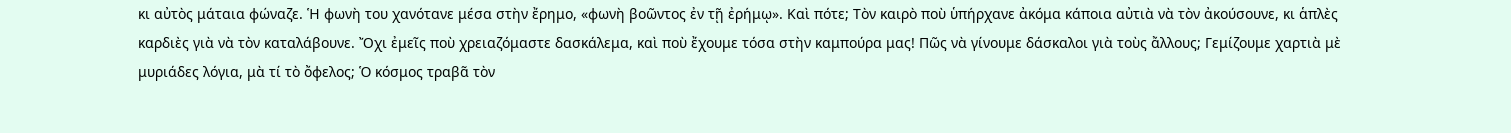κι αὐτὸς μάταια φώναζε. Ἡ φωνὴ του χανότανε μέσα στὴν ἔρημο, «φωνὴ βοῶντος ἐν τῇ ἐρήμῳ». Καὶ πότε; Τὸν καιρὸ ποὺ ὑπήρχανε ἀκόμα κάποια αὐτιὰ νὰ τὸν ἀκούσουνε, κι ἁπλὲς καρδιὲς γιὰ νὰ τὸν καταλάβουνε. Ὄχι ἐμεῖς ποὺ χρειαζόμαστε δασκάλεμα, καὶ ποὺ ἔχουμε τόσα στὴν καμπούρα μας! Πῶς νὰ γίνουμε δάσκαλοι γιὰ τοὺς ἄλλους; Γεμίζουμε χαρτιὰ μὲ μυριάδες λόγια, μὰ τί τὸ ὄφελος; Ὁ κόσμος τραβᾶ τὸν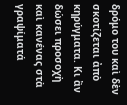δρόμο του καὶ δὲν σκοτίζεται ἀπὸ κηρύγματα. Κι ἂν δώσει προσοχὴ καὶ κανένας στὰ γραψίματά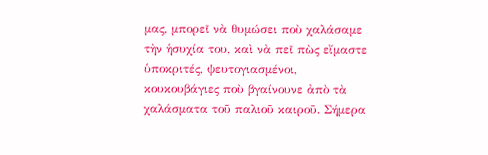μας, μπορεῖ νὰ θυμώσει ποὺ χαλάσαμε τὴν ἡσυχία του, καὶ νὰ πεῖ πὼς εἴμαστε ὑποκριτές, ψευτογιασμένοι, κουκουβάγιες ποὺ βγαίνουνε ἀπὸ τὰ χαλάσματα τοῦ παλιοῦ καιροῦ. Σήμερα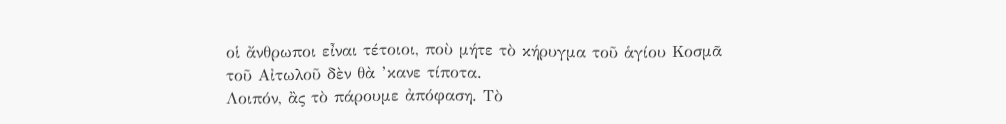οἱ ἄνθρωποι εἶναι τέτοιοι, ποὺ μήτε τὸ κήρυγμα τοῦ ἁγίου Κοσμᾶ τοῦ Αἰτωλοῦ δὲν θὰ ’κανε τίποτα.
Λοιπόν, ἂς τὸ πάρουμε ἀπόφαση. Τὸ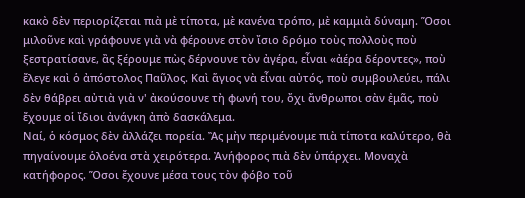κακὸ δὲν περιορίζεται πιὰ μὲ τίποτα, μὲ κανένα τρόπο, μὲ καμμιὰ δύναμη. Ὅσοι μιλοῦνε καὶ γράφουνε γιὰ νὰ φέρουνε στὸν ἴσιο δρόμο τοὺς πολλοὺς ποὺ ξεστρατίσανε, ἂς ξέρουμε πὼς δέρνουνε τὸν ἀγέρα, εἶναι «ἀέρα δέροντες», ποὺ ἔλεγε καὶ ὁ ἀπόστολος Παῦλος. Καὶ ἅγιος νὰ εἶναι αὐτός, ποὺ συμβουλεύει, πάλι δὲν θάβρει αὐτιὰ γιὰ ν' ἀκούσουνε τὴ φωνή του, ὄχι ἄνθρωποι σὰν ἐμᾶς, ποὺ ἔχουμε οἱ ἴδιοι ἀνάγκη ἀπὸ δασκάλεμα.
Ναί, ὁ κόσμος δὲν ἀλλάζει πορεία. Ἂς μὴν περιμένουμε πιὰ τίποτα καλύτερο, θὰ πηγαίνουμε ὁλοένα στὰ χειρότερα. Ἀνήφορος πιὰ δὲν ὑπάρχει. Μοναχὰ κατήφορος. Ὅσοι ἔχουνε μέσα τους τὸν φόβο τοῦ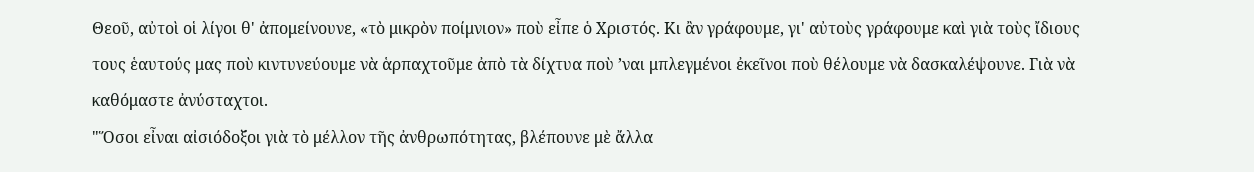Θεοῦ, αὐτοὶ οἱ λίγοι θ' ἀπομείνουνε, «τὸ μικρὸν ποίμνιον» ποὺ εἶπε ὁ Χριστός. Κι ἂν γράφουμε, γι' αὐτοὺς γράφουμε καὶ γιὰ τοὺς ἴδιους τους ἑαυτούς μας ποὺ κιντυνεύουμε νὰ ἁρπαχτοῦμε ἀπὸ τὰ δίχτυα ποὺ ’ναι μπλεγμένοι ἐκεῖνοι ποὺ θέλουμε νὰ δασκαλέψουνε. Γιὰ νὰ καθόμαστε ἀνύσταχτοι.
"Ὅσοι εἶναι αἰσιόδοξοι γιὰ τὸ μέλλον τῆς ἀνθρωπότητας, βλέπουνε μὲ ἄλλα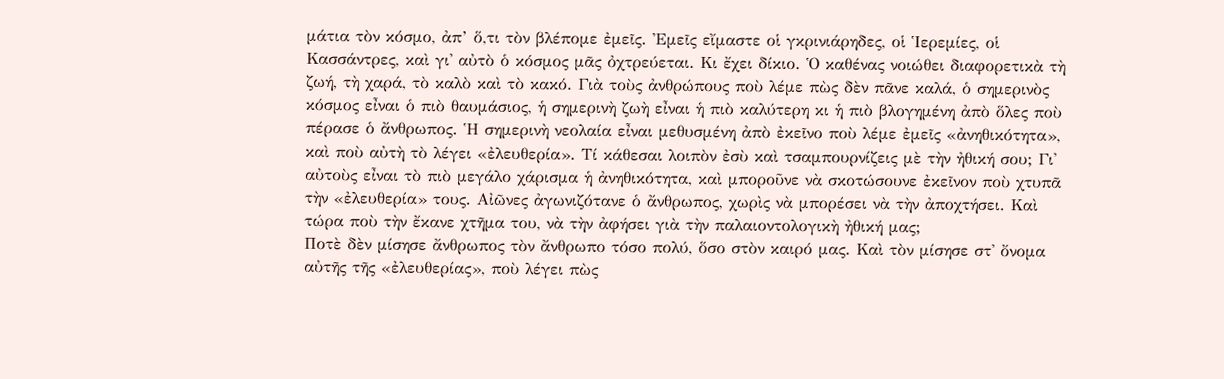μάτια τὸν κόσμο, ἀπ’ ὅ,τι τὸν βλέπομε ἐμεῖς. Ἐμεῖς εἴμαστε οἱ γκρινιάρηδες, οἱ Ἱερεμίες, οἱ Κασσάντρες, καὶ γι' αὐτὸ ὁ κόσμος μᾶς ὀχτρεύεται. Κι ἔχει δίκιο. Ὁ καθένας νοιώθει διαφορετικὰ τὴ ζωή, τὴ χαρά, τὸ καλὸ καὶ τὸ κακό. Γιὰ τοὺς ἀνθρώπους ποὺ λέμε πὼς δὲν πᾶνε καλά, ὁ σημερινὸς κόσμος εἶναι ὁ πιὸ θαυμάσιος, ἡ σημερινὴ ζωὴ εἶναι ἡ πιὸ καλύτερη κι ἡ πιὸ βλογημένη ἀπὸ ὅλες ποὺ πέρασε ὁ ἄνθρωπος. Ἡ σημερινὴ νεολαία εἶναι μεθυσμένη ἀπὸ ἐκεῖνο ποὺ λέμε ἐμεῖς «ἀνηθικότητα», καὶ ποὺ αὐτὴ τὸ λέγει «ἐλευθερία». Τί κάθεσαι λοιπὸν ἐσὺ καὶ τσαμπουρνίζεις μὲ τὴν ἠθική σου; Γι' αὐτοὺς εἶναι τὸ πιὸ μεγάλο χάρισμα ἡ ἀνηθικότητα, καὶ μποροῦνε νὰ σκοτώσουνε ἐκεῖνον ποὺ χτυπᾶ τὴν «ἐλευθερία» τους. Αἰῶνες ἀγωνιζότανε ὁ ἄνθρωπος, χωρὶς νὰ μπορέσει νὰ τὴν ἀποχτήσει. Καὶ τώρα ποὺ τὴν ἔκανε χτῆμα του, νὰ τὴν ἀφήσει γιὰ τὴν παλαιοντολογικὴ ἠθική μας;
Ποτὲ δὲν μίσησε ἄνθρωπος τὸν ἄνθρωπο τόσο πολύ, ὅσο στὸν καιρό μας. Καὶ τὸν μίσησε στ' ὄνομα αὐτῆς τῆς «ἐλευθερίας», ποὺ λέγει πὼς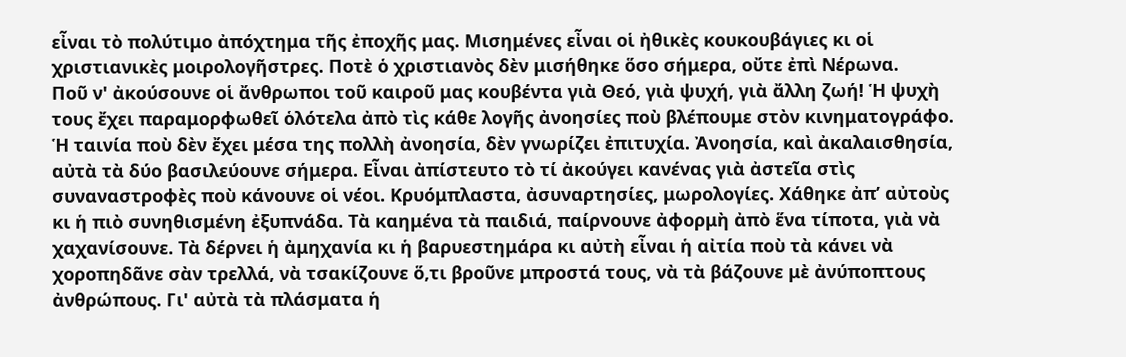εἶναι τὸ πολύτιμο ἀπόχτημα τῆς ἐποχῆς μας. Μισημένες εἶναι οἱ ἠθικὲς κουκουβάγιες κι οἱ χριστιανικὲς μοιρολογῆστρες. Ποτὲ ὁ χριστιανὸς δὲν μισήθηκε ὅσο σήμερα, οὔτε ἐπὶ Νέρωνα.
Ποῦ ν' ἀκούσουνε οἱ ἄνθρωποι τοῦ καιροῦ μας κουβέντα γιὰ Θεό, γιὰ ψυχή, γιὰ ἄλλη ζωή! Ἡ ψυχὴ τους ἔχει παραμορφωθεῖ ὁλότελα ἀπὸ τὶς κάθε λογῆς ἀνοησίες ποὺ βλέπουμε στὸν κινηματογράφο. Ἡ ταινία ποὺ δὲν ἔχει μέσα της πολλὴ ἀνοησία, δὲν γνωρίζει ἐπιτυχία. Ἀνοησία, καὶ ἀκαλαισθησία, αὐτὰ τὰ δύο βασιλεύουνε σήμερα. Εἶναι ἀπίστευτο τὸ τί ἀκούγει κανένας γιὰ ἀστεῖα στὶς συναναστροφὲς ποὺ κάνουνε οἱ νέοι. Κρυόμπλαστα, ἀσυναρτησίες, μωρολογίες. Χάθηκε ἀπ’ αὐτοὺς κι ἡ πιὸ συνηθισμένη ἐξυπνάδα. Τὰ καημένα τὰ παιδιά, παίρνουνε ἀφορμὴ ἀπὸ ἕνα τίποτα, γιὰ νὰ χαχανίσουνε. Τὰ δέρνει ἡ ἀμηχανία κι ἡ βαρυεστημάρα κι αὐτὴ εἶναι ἡ αἰτία ποὺ τὰ κάνει νὰ χοροπηδᾶνε σὰν τρελλά, νὰ τσακίζουνε ὅ,τι βροῦνε μπροστά τους, νὰ τὰ βάζουνε μὲ ἀνύποπτους ἀνθρώπους. Γι' αὐτὰ τὰ πλάσματα ἡ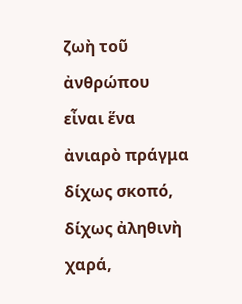ζωὴ τοῦ ἀνθρώπου εἶναι ἕνα ἀνιαρὸ πράγμα δίχως σκοπό, δίχως ἀληθινὴ χαρά,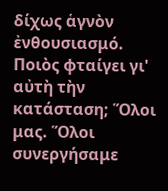δίχως ἁγνὸν ἐνθουσιασμό.
Ποιὸς φταίγει γι' αὐτὴ τὴν κατάσταση; Ὅλοι μας. Ὅλοι συνεργήσαμε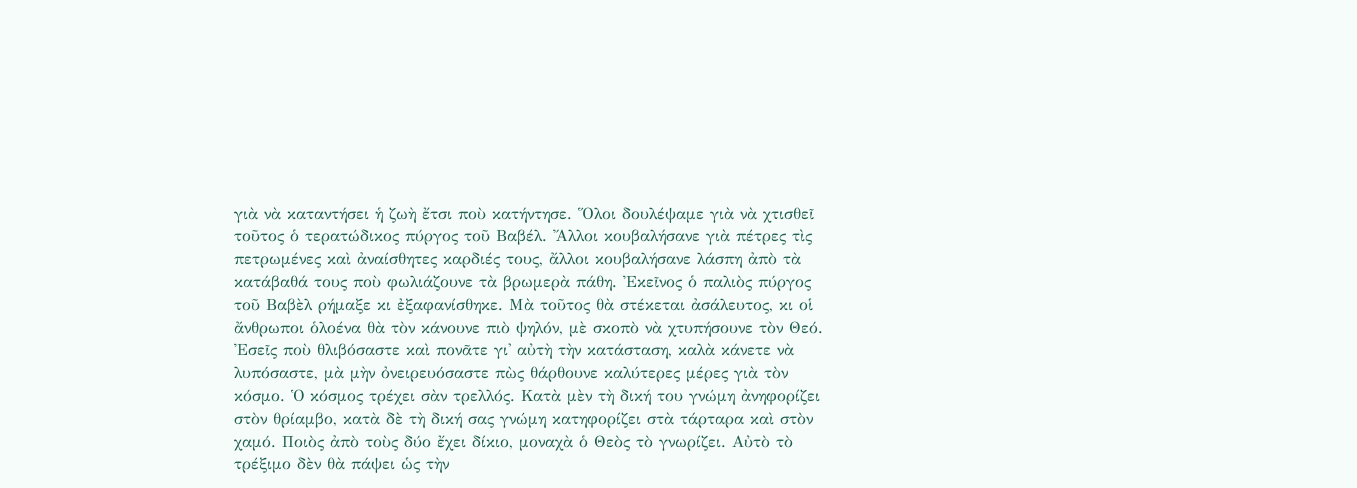γιὰ νὰ καταντήσει ἡ ζωὴ ἔτσι ποὺ κατήντησε. Ὅλοι δουλέψαμε γιὰ νὰ χτισθεῖ τοῦτος ὁ τερατώδικος πύργος τοῦ Βαβέλ. Ἄλλοι κουβαλήσανε γιὰ πέτρες τὶς πετρωμένες καὶ ἀναίσθητες καρδιές τους, ἄλλοι κουβαλήσανε λάσπη ἀπὸ τὰ κατάβαθά τους ποὺ φωλιάζουνε τὰ βρωμερὰ πάθη. Ἐκεῖνος ὁ παλιὸς πύργος τοῦ Βαβὲλ ρήμαξε κι ἐξαφανίσθηκε. Μὰ τοῦτος θὰ στέκεται ἀσάλευτος, κι οἱ ἄνθρωποι ὁλοένα θὰ τὸν κάνουνε πιὸ ψηλόν, μὲ σκοπὸ νὰ χτυπήσουνε τὸν Θεό.
Ἐσεῖς ποὺ θλιβόσαστε καὶ πονᾶτε γι' αὐτὴ τὴν κατάσταση, καλὰ κάνετε νὰ λυπόσαστε, μὰ μὴν ὀνειρευόσαστε πὼς θάρθουνε καλύτερες μέρες γιὰ τὸν κόσμο. Ὁ κόσμος τρέχει σὰν τρελλός. Κατὰ μὲν τὴ δική του γνώμη ἀνηφορίζει στὸν θρίαμβο, κατὰ δὲ τὴ δική σας γνώμη κατηφορίζει στὰ τάρταρα καὶ στὸν χαμό. Ποιὸς ἀπὸ τοὺς δύο ἔχει δίκιο, μοναχὰ ὁ Θεὸς τὸ γνωρίζει. Αὐτὸ τὸ τρέξιμο δὲν θὰ πάψει ὡς τὴν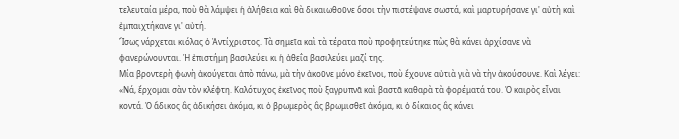τελευταία μέρα, ποὺ θὰ λάμψει ἡ ἀλήθεια καὶ θὰ δικαιωθοῦνε ὅσοι τὴν πιστέψανε σωστά, καὶ μαρτυρήσανε γι' αὐτὴ καὶ ἐμπαιχτήκανε γι' αὐτή.
Ἴσως νάρχεται κιόλας ὁ Ἀντίχριστος. Τὰ σημεῖα καὶ τὰ τέρατα ποὺ προφητεύτηκε πὼς θὰ κάνει ἀρχίσανε νὰ φανερώνουνται. Ἡ ἐπιστήμη βασιλεύει κι ἡ ἀθεΐα βασιλεύει μαζί της.
Μία βροντερὴ φωνὴ ἀκούγεται ἀπὸ πάνω, μὰ τὴν ἀκοῦνε μόνο ἐκεῖνοι, ποὺ ἔχουνε αὐτιὰ γιὰ νὰ τὴν ἀκούσουνε. Καὶ λέγει: «Νά, ἔρχομαι σὰν τὸν κλέφτη. Καλότυχος ἐκεῖνος ποὺ ξαγρυπνᾶ καὶ βαστᾶ καθαρὰ τὰ φορέματά του. Ὁ καιρὸς εἶναι κοντά. Ὁ ἄδικος ἂς ἀδικήσει ἀκόμα, κι ὁ βρωμερὸς ἂς βρωμισθεῖ ἀκόμα, κι ὁ δίκαιος ἂς κάνει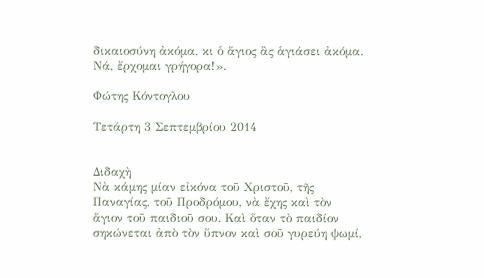δικαιοσύνη ἀκόμα, κι ὁ ἅγιος ἂς ἁγιάσει ἀκόμα. Νά, ἔρχομαι γρήγορα!».

Φώτης Κόντογλου

Τετάρτη 3 Σεπτεμβρίου 2014


Διδαχὴ
Νὰ κάμης μίαν εἰκόνα τοῦ Χριστοῦ, τῆς Παναγίας, τοῦ Προδρόμου, νὰ ἔχης καὶ τὸν ἅγιον τοῦ παιδιοῦ σου. Καὶ ὅταν τὸ παιδίον σηκώνεται ἀπὸ τὸν ὕπνον καὶ σοῦ γυρεύη ψωμί,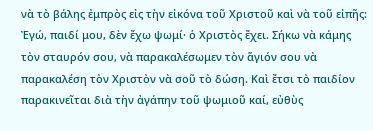νὰ τὸ βάλης ἐμπρὸς εἰς τὴν εἰκόνα τοῦ Χριστοῦ καὶ νὰ τοῦ εἰπῆς: Ἐγώ, παιδί μου, δὲν ἔχω ψωμί· ὁ Χριστὸς ἔχει. Σήκω νὰ κάμης τὸν σταυρόν σου, νὰ παρακαλέσωμεν τὸν ἅγιόν σου νὰ παρακαλέση τὸν Χριστὸν νὰ σοῦ τὸ δώση. Καὶ ἔτσι τὸ παιδίον παρακινεῖται διὰ τὴν ἀγάπην τοῦ ψωμιοῦ καί, εὐθὺς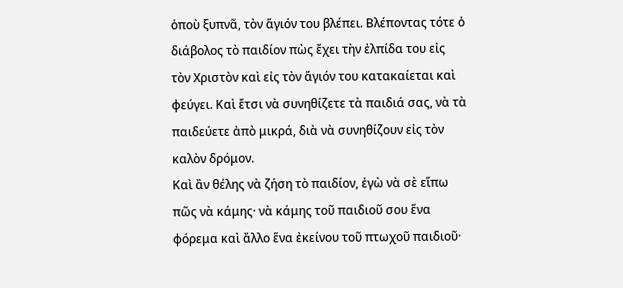ὁποὺ ξυπνᾶ, τὸν ἅγιόν του βλέπει. Βλέποντας τότε ὁ διάβολος τὸ παιδίον πὼς ἔχει τὴν ἐλπίδα του εἰς τὸν Χριστὸν καὶ εἰς τὸν ἅγιόν του κατακαίεται καὶ φεύγει. Καὶ ἔτσι νὰ συνηθίζετε τὰ παιδιά σας, νὰ τὰ παιδεύετε ἀπὸ μικρά, διὰ νὰ συνηθίζουν εἰς τὸν καλὸν δρόμον.
Καὶ ἂν θέλης νὰ ζήση τὸ παιδίον, ἐγὼ νὰ σὲ εἴπω πῶς νὰ κάμης· νὰ κάμης τοῦ παιδιοῦ σου ἕνα φόρεμα καὶ ἄλλο ἕνα ἐκείνου τοῦ πτωχοῦ παιδιοῦ·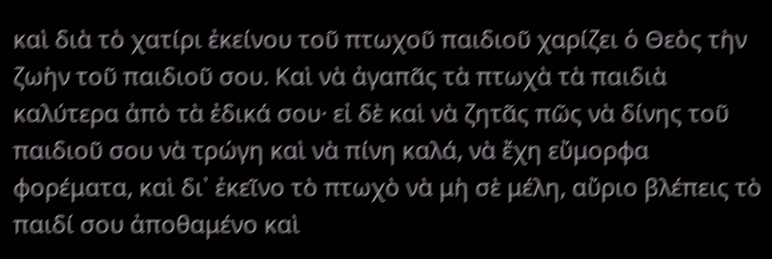καὶ διὰ τὸ χατίρι ἐκείνου τοῦ πτωχοῦ παιδιοῦ χαρίζει ὁ Θεὸς τὴν ζωὴν τοῦ παιδιοῦ σου. Καὶ νὰ ἀγαπᾶς τὰ πτωχὰ τὰ παιδιὰ καλύτερα ἀπὸ τὰ ἐδικά σου· εἰ δὲ καὶ νὰ ζητᾶς πῶς νὰ δίνης τοῦ παιδιοῦ σου νὰ τρώγη καὶ νὰ πίνη καλά, νὰ ἔχη εὔμορφα φορέματα, καὶ δι᾿ ἐκεῖνο τὸ πτωχὸ νὰ μὴ σὲ μέλη, αὔριο βλέπεις τὸ παιδί σου ἀποθαμένο καὶ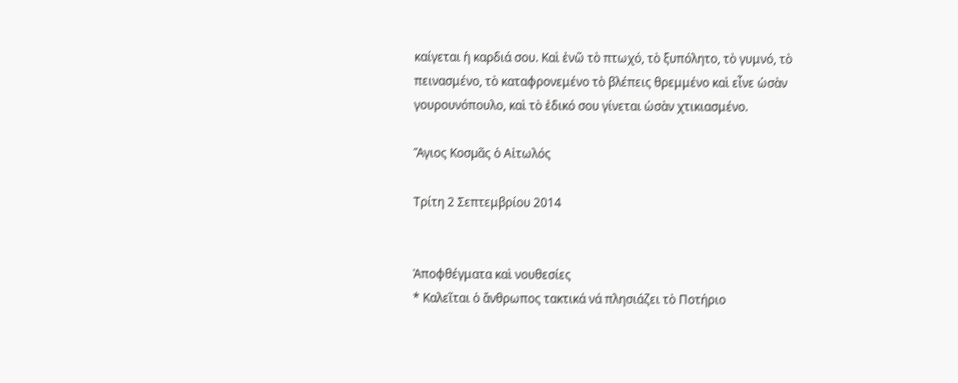καίγεται ἡ καρδιά σου. Καὶ ἐνῶ τὸ πτωχό, τὸ ξυπόλητο, τὸ γυμνό, τὸ πεινασμένο, τὸ καταφρονεμένο τὸ βλέπεις θρεμμένο καὶ εἶνε ὡσὰν γουρουνόπουλο, καὶ τὸ ἐδικό σου γίνεται ὡσὰν χτικιασμένο.

Ἅγιος Κοσµᾶς ὁ Αἰτωλός

Τρίτη 2 Σεπτεμβρίου 2014


Ἀποφθέγματα καὶ νουθεσίες
* Καλεῖται ὁ ἄνθρωπος τακτικά νά πλησιάζει τὸ Ποτήριο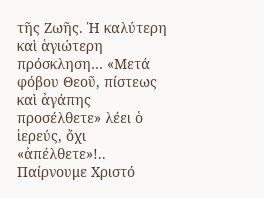τῆς Ζωῆς. Ἡ καλύτερη καὶ ἁγιώτερη πρόσκληση… «Μετά φόβου Θεοῦ, πίστεως καὶ ἀγάπης προσέλθετε» λέει ὁ ἱερεύς, ὄχι «ἀπέλθετε»!.. Παίρνουμε Χριστό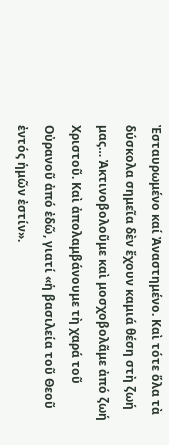Ἐσταυρωμένο καί Ἀναστημένο. Καὶ τότε ὅλα τὰ δύσκολα σημεῖα δὲν ἔχουν καμιά θέση στὴ ζωή μας… Ἀκτινοβολοῦμε καὶ μοσχοβολᾶμε ἀπό ζωή Χριστοῦ. Καὶ ἀπολαμβάνουμε τὴ χαρά τοῦ Οὐρανοῦ ἀπό ἐδῶ, γιατί «ἡ βασιλεία τοῦ Θεοῦ ἐντός ἡμῶν ἐστίν».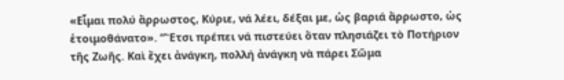«Εἶμαι πολύ ἄρρωστος, Κύριε, νά λέει, δέξαι με, ὡς βαριά ἄρρωστο, ὡς ἑτοιμοθάνατο». “Ἔτσι πρέπει νά πιστεύει ὅταν πλησιάζει τὸ Ποτήριον τῆς Ζωῆς. Καὶ ἔχει ἀνάγκη, πολλή ἀνάγκη νὰ πάρει Σῶμα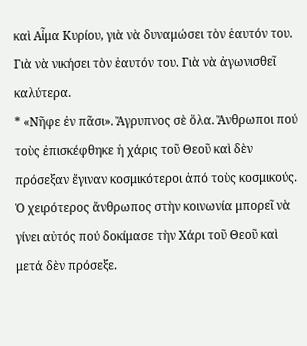καὶ Αἷμα Κυρίου, γιὰ νὰ δυναμώσει τὸν ἑαυτόν του. Γιὰ νὰ νικήσει τὸν ἑαυτόν του. Γιὰ νὰ ἀγωνισθεῖ καλύτερα.
* «Νῆφε ἐν πᾶσι». Ἄγρυπνος σὲ ὅλα. Ἄνθρωποι πού τοὺς ἐπισκέφθηκε ἡ χάρις τοῦ Θεοῦ καὶ δὲν πρόσεξαν ἔγιναν κοσμικότεροι ἀπό τοὺς κοσμικούς. Ὁ χειρότερος ἄνθρωπος στὴν κοινωνία μπορεῖ νὰ γίνει αὐτός πού δοκίμασε τὴν Χάρι τοῦ Θεοῦ καὶ μετά δὲν πρόσεξε.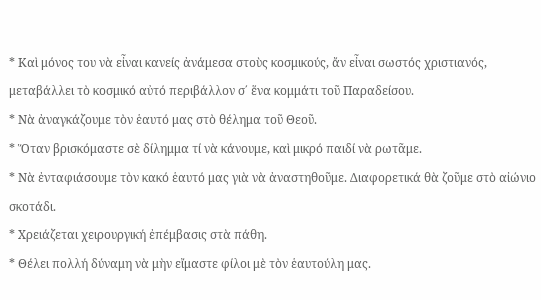* Καὶ μόνος του νὰ εἶναι κανείς ἀνάμεσα στοὺς κοσμικούς, ἄν εἶναι σωστός χριστιανός, μεταβάλλει τὸ κοσμικό αὐτό περιβάλλον σ΄ ἕνα κομμάτι τοῦ Παραδείσου.
* Νὰ ἀναγκάζουμε τὸν ἑαυτό μας στὸ θέλημα τοῦ Θεοῦ.
* Ὅταν βρισκόμαστε σὲ δίλημμα τί νὰ κάνουμε, καὶ μικρό παιδί νὰ ρωτᾶμε.
* Νὰ ἐνταφιάσουμε τὸν κακό ἑαυτό μας γιὰ νὰ ἀναστηθοῦμε. Διαφορετικά θὰ ζοῦμε στὸ αἰώνιο σκοτάδι.
* Χρειάζεται χειρουργική ἐπέμβασις στὰ πάθη.
* Θέλει πολλή δύναμη νὰ μὴν εἴμαστε φίλοι μὲ τὸν ἑαυτούλη μας.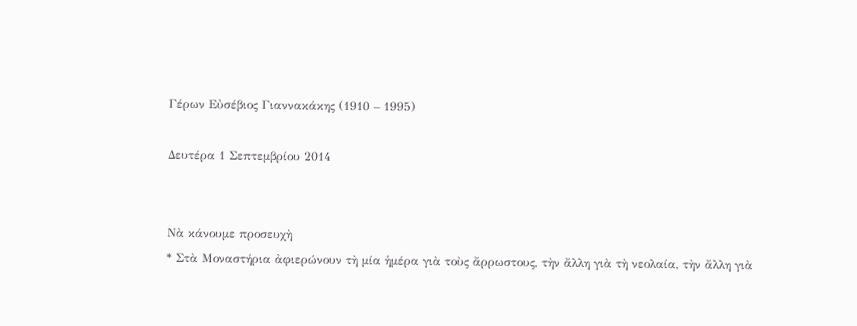Γέρων Εὐσέβιος Γιαννακάκης (1910 – 1995)

Δευτέρα 1 Σεπτεμβρίου 2014


Νὰ κάνουμε προσευχὴ
* Στὰ Μοναστήρια ἀφιερώνουν τὴ μία ἡμέρα γιὰ τοὺς ἄρρωστους, τὴν ἄλλη γιὰ τὴ νεολαία, τὴν ἄλλη γιὰ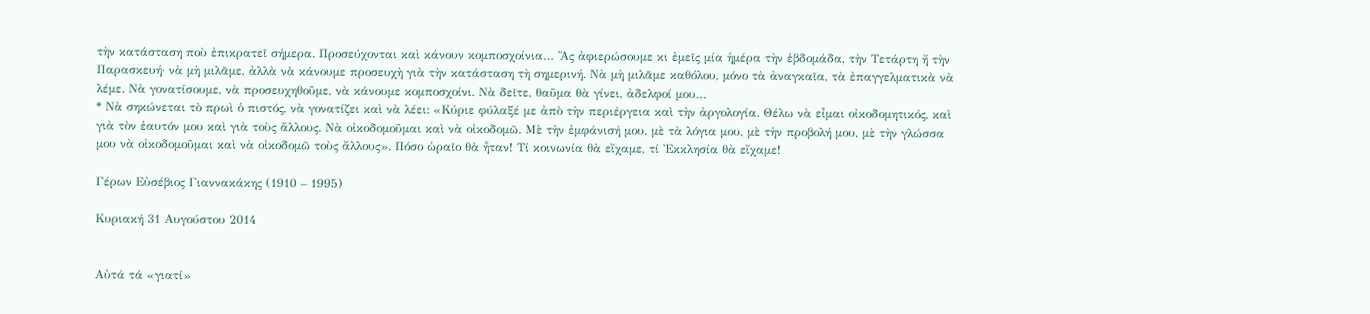τὴν κατάσταση ποὺ ἐπικρατεῖ σήμερα. Προσεύχονται καὶ κάνουν κομποσχοίνια… Ἄς ἀφιερώσουμε κι ἐμεῖς μία ἡμέρα τὴν ἑβδομάδα, τὴν Τετάρτη ἤ τὴν Παρασκευή· νὰ μὴ μιλᾶμε, ἀλλὰ νὰ κάνουμε προσευχὴ γιὰ τὴν κατάσταση τὴ σημερινή. Νὰ μὴ μιλᾶμε καθόλου, μόνο τὰ ἀναγκαῖα, τὰ ἐπαγγελματικὰ νὰ λέμε. Νὰ γονατίσουμε, νὰ προσευχηθοῦμε, νὰ κάνουμε κομποσχοίνι. Νὰ δεῖτε, θαῦμα θὰ γίνει, ἀδελφοί μου…
* Νὰ σηκώνεται τὸ πρωὶ ὁ πιστός, νὰ γονατίζει καὶ νὰ λέει: «Κύριε φύλαξέ με ἀπὸ τὴν περιέργεια καὶ τὴν ἀργολογία. Θέλω νὰ εἶμαι οἰκοδομητικός, καὶ γιὰ τὸν ἑαυτόν μου καὶ γιὰ τοὺς ἄλλους. Νὰ οἰκοδομοῦμαι καὶ νὰ οἰκοδομῶ. Μὲ τὴν ἐμφάνισή μου, μὲ τὰ λόγια μου, μὲ τὴν προβολή μου, μὲ τὴν γλώσσα μου νὰ οἰκοδομοῦμαι καὶ νὰ οἰκοδομῶ τοὺς ἄλλους». Πόσο ὡραῖο θὰ ἦταν! Τί κοινωνία θὰ εἴχαμε, τί Ἐκκλησία θὰ εἴχαμε!

Γέρων Εὐσέβιος Γιαννακάκης (1910 – 1995)

Κυριακή 31 Αυγούστου 2014


Αὐτά τά «γιατί»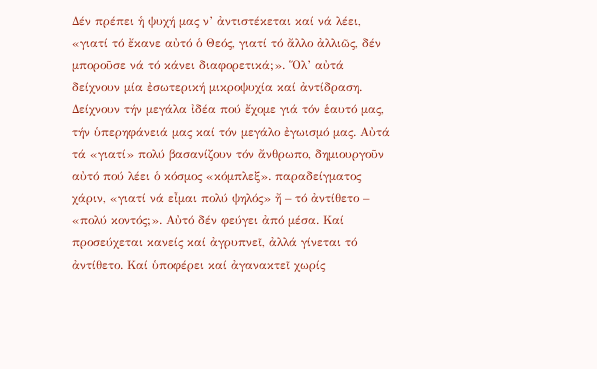Δέν πρέπει ἡ ψυχή μας ν’ ἀντιστέκεται καί νά λέει, «γιατί τό ἔκανε αὐτό ὁ Θεός, γιατί τό ἄλλο ἀλλιῶς, δέν μποροῦσε νά τό κάνει διαφορετικά;». Ὅλ’ αὐτά δείχνουν μία ἐσωτερική μικροψυχία καί ἀντίδραση. Δείχνουν τήν μεγάλα ἰδέα πού ἔχομε γιά τόν ἑαυτό μας, τήν ὑπερηφάνειά μας καί τόν μεγάλο ἐγωισμό μας. Αὐτά τά «γιατί» πολύ βασανίζουν τόν ἄνθρωπο, δημιουργοῦν αὐτό πού λέει ὁ κόσμος «κόμπλεξ». παραδείγματος χάριν, «γιατί νά εἶμαι πολύ ψηλός» ἤ – τό ἀντίθετο – «πολύ κοντός;». Αὐτό δέν φεύγει ἀπό μέσα. Καί προσεύχεται κανείς καί ἀγρυπνεῖ, ἀλλά γίνεται τό ἀντίθετο. Καί ὑποφέρει καί ἀγανακτεῖ χωρίς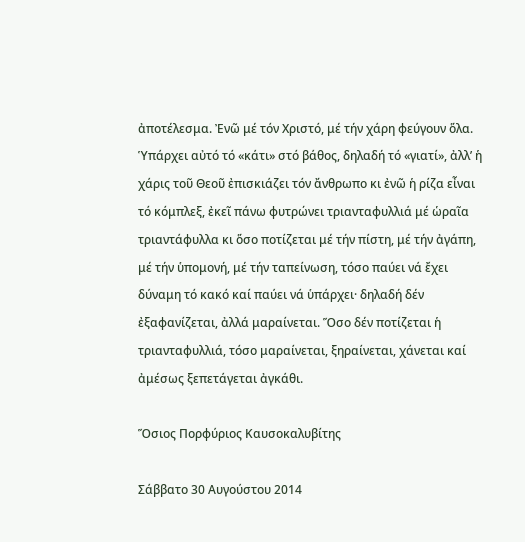ἀποτέλεσμα. Ἐνῶ μέ τόν Χριστό, μέ τήν χάρη φεύγουν ὅλα.
Ὑπάρχει αὐτό τό «κάτι» στό βάθος, δηλαδή τό «γιατί», ἀλλ’ ἡ χάρις τοῦ Θεοῦ ἐπισκιάζει τόν ἄνθρωπο κι ἐνῶ ἡ ρίζα εἶναι τό κόμπλεξ, ἐκεῖ πάνω φυτρώνει τριανταφυλλιά μέ ὡραῖα τριαντάφυλλα κι ὅσο ποτίζεται μέ τήν πίστη, μέ τήν ἀγάπη, μέ τήν ὑπομονή, μέ τήν ταπείνωση, τόσο παύει νά ἔχει δύναμη τό κακό καί παύει νά ὑπάρχει· δηλαδή δέν ἐξαφανίζεται, ἀλλά μαραίνεται. Ὅσο δέν ποτίζεται ἡ τριανταφυλλιά, τόσο μαραίνεται, ξηραίνεται, χάνεται καί ἀμέσως ξεπετάγεται ἀγκάθι.

Ὅσιος Πορφύριος Καυσοκαλυβίτης

Σάββατο 30 Αυγούστου 2014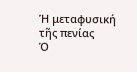Ἡ μεταφυσική τῆς πενίας
Ὁ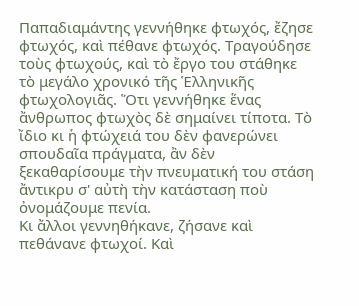Παπαδιαμάντης γεννήθηκε φτωχός, ἔζησε φτωχός, καὶ πέθανε φτωχός. Τραγούδησε τοὺς φτωχούς, καὶ τὸ ἔργο του στάθηκε τὸ μεγάλο χρονικό τῆς Ἑλληνικῆς φτωχολογιᾶς. Ὅτι γεννήθηκε ἕνας ἄνθρωπος φτωχὸς δὲ σημαίνει τίποτα. Τὸ ἴδιο κι ἡ φτώχειά του δὲν φανερώνει σπουδαῖα πράγματα, ἂν δὲν ξεκαθαρίσουμε τὴν πνευματική του στάση ἄντικρυ σ' αὐτὴ τὴν κατάσταση ποὺ ὀνομάζουμε πενία.
Κι ἄλλοι γεννηθήκανε, ζήσανε καὶ πεθάνανε φτωχοί. Καὶ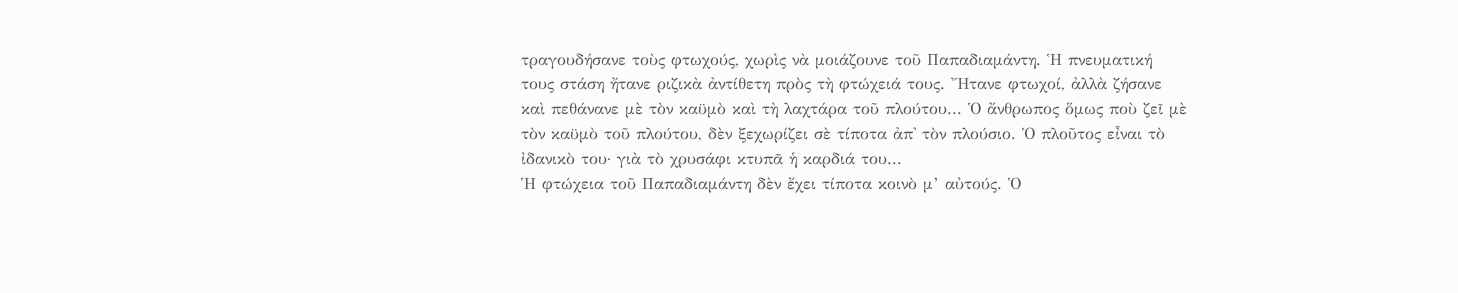τραγουδήσανε τοὺς φτωχούς, χωρὶς νὰ μοιάζουνε τοῦ Παπαδιαμάντη. Ἡ πνευματική τους στάση ἤτανε ριζικὰ ἀντίθετη πρὸς τὴ φτώχειά τους. Ἤτανε φτωχοί, ἀλλὰ ζήσανε καὶ πεθάνανε μὲ τὸν καϋμὸ καὶ τὴ λαχτάρα τοῦ πλούτου... Ὁ ἄνθρωπος ὅμως ποὺ ζεῖ μὲ τὸν καϋμὸ τοῦ πλούτου, δὲν ξεχωρίζει σὲ τίποτα ἀπ' τὸν πλούσιο. Ὁ πλοῦτος εἶναι τὸ ἰδανικὸ του· γιὰ τὸ χρυσάφι κτυπᾶ ἡ καρδιά του...
Ἡ φτώχεια τοῦ Παπαδιαμάντη δὲν ἔχει τίποτα κοινὸ μ’ αὐτούς. Ὁ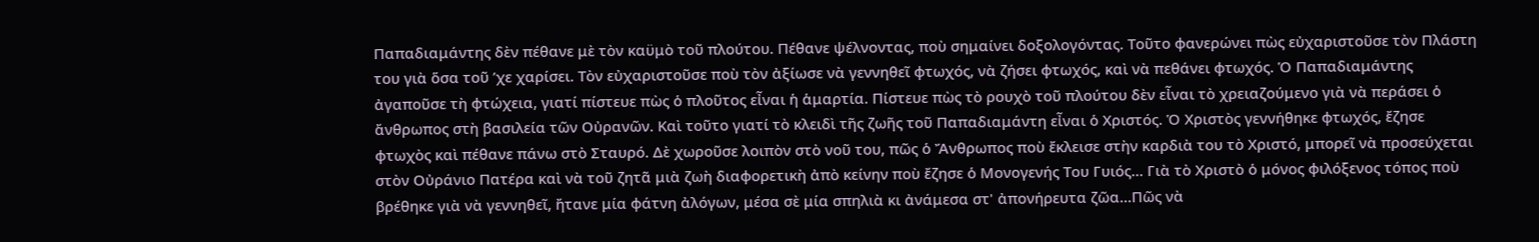Παπαδιαμάντης δὲν πέθανε μὲ τὸν καϋμὸ τοῦ πλούτου. Πέθανε ψέλνοντας, ποὺ σημαίνει δοξολογόντας. Τοῦτο φανερώνει πὼς εὐχαριστοῦσε τὸν Πλάστη του γιὰ ὅσα τοῦ ’χε χαρίσει. Τὸν εὐχαριστοῦσε ποὺ τὸν ἀξίωσε νὰ γεννηθεῖ φτωχός, νὰ ζήσει φτωχός, καὶ νὰ πεθάνει φτωχός. Ὁ Παπαδιαμάντης ἀγαποῦσε τὴ φτώχεια, γιατί πίστευε πὼς ὁ πλοῦτος εἶναι ἡ ἁμαρτία. Πίστευε πὼς τὸ ρουχὸ τοῦ πλούτου δὲν εἶναι τὸ χρειαζούμενο γιὰ νὰ περάσει ὁ ἄνθρωπος στὴ βασιλεία τῶν Οὐρανῶν. Καὶ τοῦτο γιατί τὸ κλειδὶ τῆς ζωῆς τοῦ Παπαδιαμάντη εἶναι ὁ Χριστός. Ὁ Χριστὸς γεννήθηκε φτωχός, ἔζησε φτωχὸς καὶ πέθανε πάνω στὸ Σταυρό. Δὲ χωροῦσε λοιπὸν στὸ νοῦ του, πῶς ὁ Ἄνθρωπος ποὺ ἔκλεισε στὴν καρδιὰ του τὸ Χριστό, μπορεῖ νὰ προσεύχεται στὸν Οὐράνιο Πατέρα καὶ νὰ τοῦ ζητᾶ μιὰ ζωὴ διαφορετικὴ ἀπὸ κείνην ποὺ ἔζησε ὁ Μονογενής Του Γυιός... Γιὰ τὸ Χριστὸ ὁ μόνος φιλόξενος τόπος ποὺ βρέθηκε γιὰ νὰ γεννηθεῖ, ἤτανε μία φάτνη ἀλόγων, μέσα σὲ μία σπηλιὰ κι ἀνάμεσα στ' ἀπονήρευτα ζῶα...Πῶς νὰ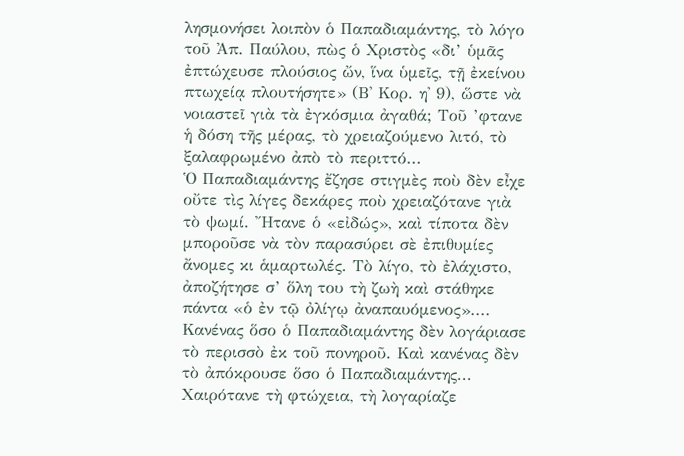λησμονήσει λοιπὸν ὁ Παπαδιαμάντης, τὸ λόγο τοῦ Ἀπ. Παύλου, πὼς ὁ Χριστὸς «δι’ ὑμᾶς ἐπτώχευσε πλούσιος ὤν, ἵνα ὑμεῖς, τῇ ἐκείνου πτωχείᾳ πλουτήσητε» (Β' Κορ. η' 9), ὥστε νὰ νοιαστεῖ γιὰ τὰ ἐγκόσμια ἀγαθά; Τοῦ ’φτανε ἡ δόση τῆς μέρας, τὸ χρειαζούμενο λιτό, τὸ ξαλαφρωμένο ἀπὸ τὸ περιττό...
Ὁ Παπαδιαμάντης ἔζησε στιγμὲς ποὺ δὲν εἶχε οὔτε τὶς λίγες δεκάρες ποὺ χρειαζότανε γιὰ τὸ ψωμί. Ἤτανε ὁ «εἰδώς», καὶ τίποτα δὲν μποροῦσε νὰ τὸν παρασύρει σὲ ἐπιθυμίες ἄνομες κι ἁμαρτωλές. Τὸ λίγο, τὸ ἐλάχιστο, ἀποζήτησε σ’ ὅλη του τὴ ζωὴ καὶ στάθηκε πάντα «ὁ ἐν τῷ ὀλίγῳ ἀναπαυόμενος».... Κανένας ὅσο ὁ Παπαδιαμάντης δὲν λογάριασε τὸ περισσὸ ἐκ τοῦ πονηροῦ. Καὶ κανένας δὲν τὸ ἀπόκρουσε ὅσο ὁ Παπαδιαμάντης... Χαιρότανε τὴ φτώχεια, τὴ λογαρίαζε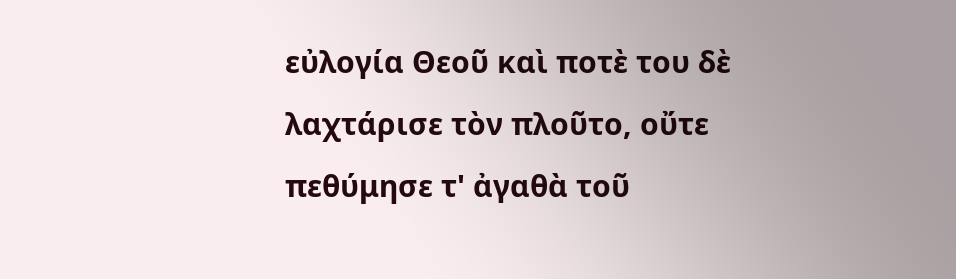εὐλογία Θεοῦ καὶ ποτὲ του δὲ λαχτάρισε τὸν πλοῦτο, οὔτε πεθύμησε τ' ἀγαθὰ τοῦ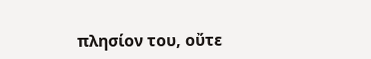πλησίον του, οὔτε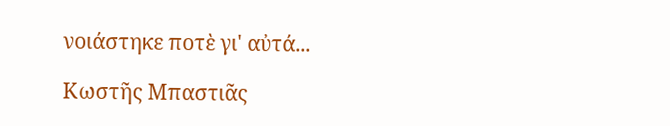νοιάστηκε ποτὲ γι' αὐτά...

Κωστῆς Μπαστιᾶς